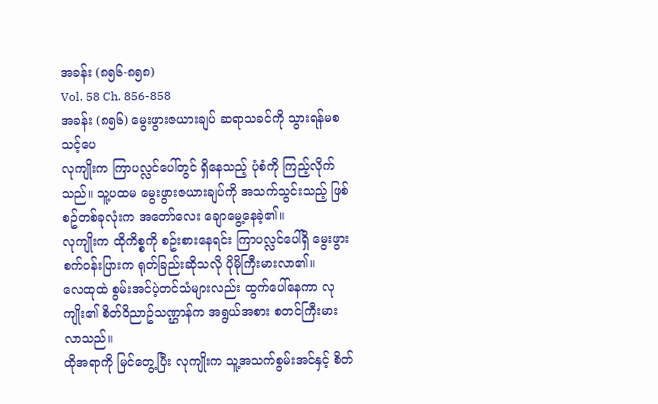အခန်း (၈၅၆-၈၅၈)
Vol. 58 Ch. 856-858
အခန်း (၈၅၆) မွေးဖွားဇယားချပ် ဆရာသခင်ကို သွားရန်မစသင့်ပေ
လုကျိုးက ကြာပလ္လင်ပေါ်တွင် ရှိနေသည့် ပုံစံကို ကြည့်လိုက်သည်။ သူ့ပထမ မွေးဖွားဇယားချပ်ကို အသက်သွင်းသည့် ဖြစ်စဥ်တစ်ခုလုံးက အတော်လေး ချောမွေ့နေခဲ့၏။
လုကျိုးက ထိုကိစ္စကို စဥ်းစားနေရင်း ကြာပလ္လင်ပေါ်ရှိ မွေးဖွားစက်ဝန်းပြားက ရုတ်ခြည်းဆိုသလို ပိုမိုကြီးမားလာ၏။
လေထုထဲ စွမ်းအင်ပဲ့တင်သံများလည်း ထွက်ပေါ်နေကာ လုကျိုး၏ စိတ်ဝိညာဥ်သဏ္ဌာန်က အရွယ်အစား စတင်ကြီးမားလာသည်။
ထိုအရာကို မြင်တွေ့ပြီး လုကျိုးက သူ့အသက်စွမ်းအင်နှင့် စိတ်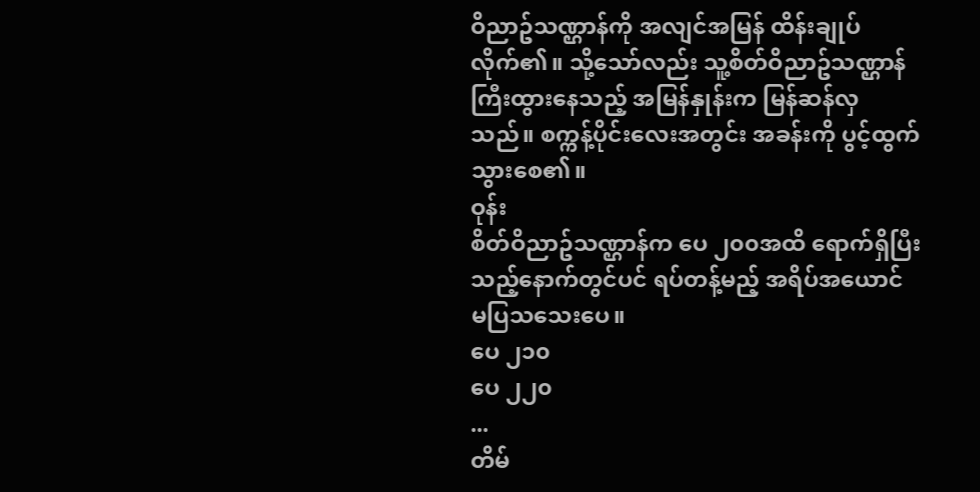ဝိညာဥ်သဏ္ဌာန်ကို အလျင်အမြန် ထိန်းချုပ်လိုက်၏။ သို့သော်လည်း သူ့စိတ်ဝိညာဥ်သဏ္ဌာန် ကြီးထွားနေသည့် အမြန်နှုန်းက မြန်ဆန်လှသည်။ စက္ကန့်ပိုင်းလေးအတွင်း အခန်းကို ပွင့်ထွက်သွားစေ၏။
ဝုန်း
စိတ်ဝိညာဥ်သဏ္ဌာန်က ပေ ၂၀၀အထိ ရောက်ရှိပြီးသည့်နောက်တွင်ပင် ရပ်တန့်မည့် အရိပ်အယောင် မပြသသေးပေ။
ပေ ၂၁၀
ပေ ၂၂၀
...
တိမ်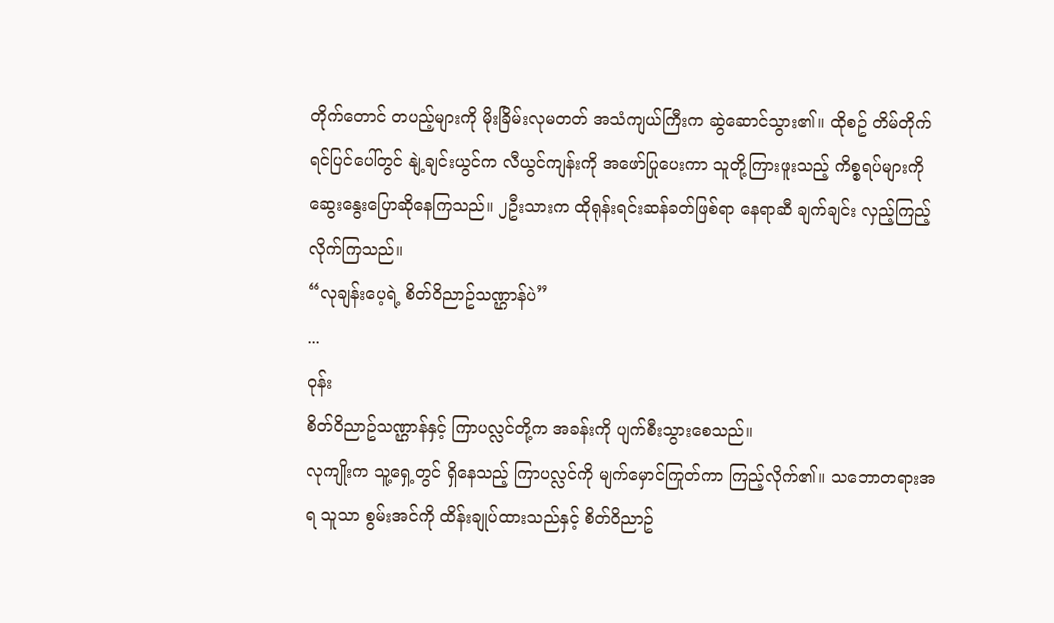တိုက်တောင် တပည့်များကို မိုးခြိမ်းလုမတတ် အသံကျယ်ကြီးက ဆွဲဆောင်သွား၏။ ထိုစဥ် တိမ်တိုက်ရင်ပြင်ပေါ်တွင် နျဲ့ချင်းယွင်က လီယွင်ကျန်းကို အဖော်ပြုပေးကာ သူတို့ကြားဖူးသည့် ကိစ္စရပ်များကို ဆွေးနွေးပြောဆိုနေကြသည်။ ၂ဦးသားက ထိုရုန်းရင်းဆန်ခတ်ဖြစ်ရာ နေရာဆီ ချက်ချင်း လှည့်ကြည့်လိုက်ကြသည်။
“လုချန်းပေ့ရဲ့ စိတ်ဝိညာဥ်သဏ္ဌာန်ပဲ”
...
ဝုန်း
စိတ်ဝိညာဥ်သဏ္ဌာန်နှင့် ကြာပလ္လင်တို့က အခန်းကို ပျက်စီးသွားစေသည်။
လုကျိုးက သူ့ရှေ့တွင် ရှိနေသည့် ကြာပလ္လင်ကို မျက်မှောင်ကြုတ်ကာ ကြည့်လိုက်၏။ သဘောတရားအရ သူသာ စွမ်းအင်ကို ထိန်းချုပ်ထားသည်နှင့် စိတ်ဝိညာဥ်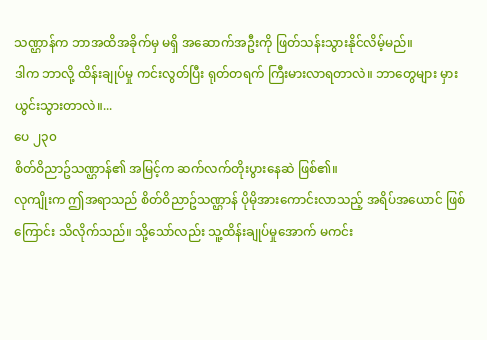သဏ္ဌာန်က ဘာအထိအခိုက်မှ မရှိ အဆောက်အဦးကို ဖြတ်သန်းသွားနိုင်လိမ့်မည်။
ဒါက ဘာလို့ ထိန်းချုပ်မှု ကင်းလွတ်ပြီး ရုတ်တရက် ကြီးမားလာရတာလဲ။ ဘာတွေများ မှားယွင်းသွားတာလဲ။...
ပေ ၂၃၀
စိတ်ဝိညာဥ်သဏ္ဌာန်၏ အမြင့်က ဆက်လက်တိုးပွားနေဆဲ ဖြစ်၏။
လုကျိုးက ဤအရာသည် စိတ်ဝိညာဥ်သဏ္ဌာန် ပိုမိုအားကောင်းလာသည့် အရိပ်အယောင် ဖြစ်ကြောင်း သိလိုက်သည်။ သို့သော်လည်း သူ့ထိန်းချုပ်မှုအောက် မကင်း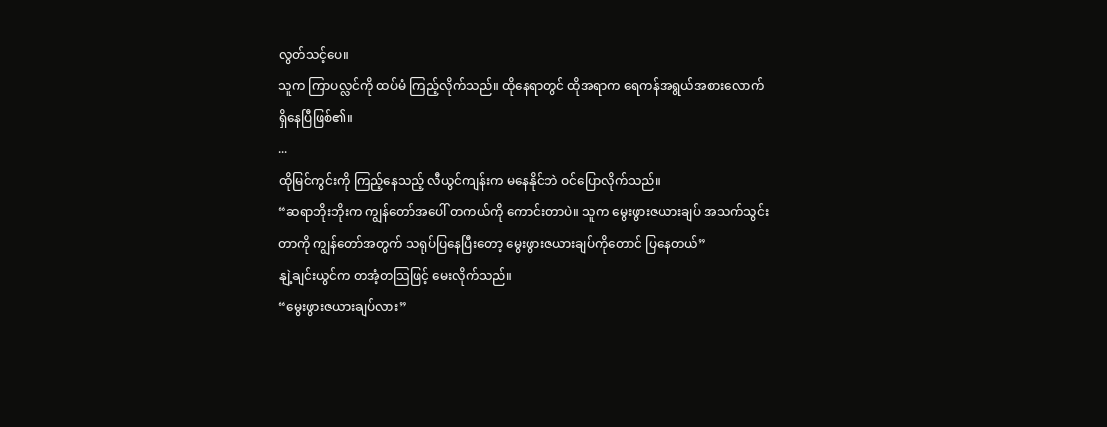လွတ်သင့်ပေ။
သူက ကြာပလ္လင်ကို ထပ်မံ ကြည့်လိုက်သည်။ ထိုနေရာတွင် ထိုအရာက ရေကန်အရွယ်အစားလောက် ရှိနေပြီဖြစ်၏။
...
ထိုမြင်ကွင်းကို ကြည့်နေသည့် လီယွင်ကျန်းက မနေနိုင်ဘဲ ဝင်ပြောလိုက်သည်။
“ဆရာဘိုးဘိုးက ကျွန်တော်အပေါ် တကယ်ကို ကောင်းတာပဲ။ သူက မွေးဖွားဇယားချပ် အသက်သွင်းတာကို ကျွန်တော်အတွက် သရုပ်ပြနေပြီးတော့ မွေးဖွားဇယားချပ်ကိုတောင် ပြနေတယ်”
နျဲ့ချင်းယွင်က တအံ့တသြဖြင့် မေးလိုက်သည်။
“မွေးဖွားဇယားချပ်လား”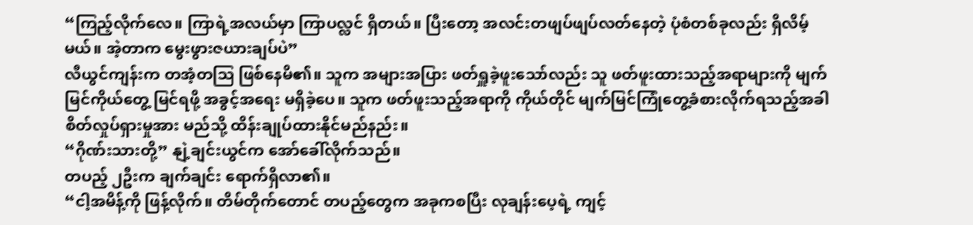“ကြည့်လိုက်လေ။ ကြာရဲ့အလယ်မှာ ကြာပလ္လင် ရှိတယ်။ ပြီးတော့ အလင်းတဖျပ်ဖျပ်လတ်နေတဲ့ ပုံစံတစ်ခုလည်း ရှိလိမ့်မယ်။ အဲ့တာက မွေးဖွားဇယားချပ်ပဲ”
လီယွင်ကျန်းက တအံ့တသြ ဖြစ်နေမိ၏။ သူက အများအပြား ဖတ်ရှူခဲ့ဖူးသော်လည်း သူ ဖတ်ဖူးထားသည့်အရာများကို မျက်မြင်ကိုယ်တွေ့ မြင်ရဖို့ အခွင့်အရေး မရှိခဲ့ပေ။ သူက ဖတ်ဖူးသည့်အရာကို ကိုယ်တိုင် မျက်မြင်ကြုံတွေ့ခံစားလိုက်ရသည့်အခါ စိတ်လှုပ်ရှားမှုအား မည်သို့ ထိန်းချုပ်ထားနိုင်မည်နည်း။
“ဂိုဏ်းသားတို့” နျဲ့ချင်းယွင်က အော်ခေါ်လိုက်သည်။
တပည့် ၂ဦးက ချက်ချင်း ရောက်ရှိလာ၏။
“ငါ့အမိန့်ကို ဖြန့်လိုက်။ တိမ်တိုက်တောင် တပည့်တွေက အခုကစပြီး လုချန်းပေ့ရဲ့ ကျင့်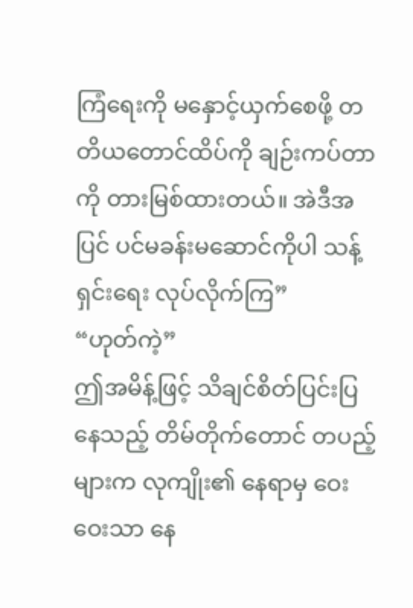ကြံရေးကို မနှောင့်ယှက်စေဖို့ တတိယတောင်ထိပ်ကို ချဉ်းကပ်တာကို တားမြစ်ထားတယ်။ အဲဒီအပြင် ပင်မခန်းမဆောင်ကိုပါ သန့်ရှင်းရေး လုပ်လိုက်ကြ”
“ဟုတ်ကဲ့”
ဤအမိန့်ဖြင့် သိချင်စိတ်ပြင်းပြနေသည့် တိမ်တိုက်တောင် တပည့်များက လုကျိုး၏ နေရာမှ ဝေးဝေးသာ နေ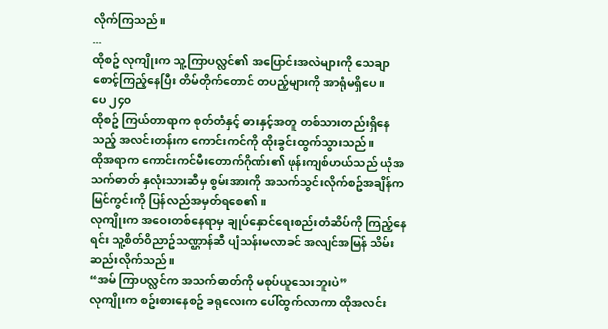လိုက်ကြသည်။
...
ထိုစဥ် လုကျိုးက သူ့ကြာပလ္လင်၏ အပြောင်းအလဲများကို သေချာစောင့်ကြည့်နေပြီး တိမ်တိုက်တောင် တပည့်များကို အာရုံမရှိပေ။
ပေ ၂၄၀
ထိုစဥ် ကြယ်တာရာက စုတ်တံနှင့် ဓားနှင့်အတူ တစ်သားတည်းရှိနေသည့် အလင်းတန်းက ကောင်းကင်ကို ထိုးခွင်းထွက်သွားသည်။
ထိုအရာက ကောင်းကင်မီးတောက်ဂိုဏ်း၏ ဖုန်းကျစ်ဟယ်သည် ယုံအသက်ဓာတ် နှလုံးသားဆီမှ စွမ်းအားကို အသက်သွင်းလိုက်စဥ်အချိန်က မြင်ကွင်းကို ပြန်လည်အမှတ်ရစေ၏။
လုကျိုးက အဝေးတစ်နေရာမှ ချုပ်နှောင်ရေးစည်းတံဆိပ်ကို ကြည့်နေရင်း သူ့စိတ်ဝိညာဥ်သဏ္ဌာန်ဆီ ပျံသန်းမလာခင် အလျင်အမြန် သိမ်းဆည်းလိုက်သည်။
“အမ် ကြာပလ္လင်က အသက်ဓာတ်ကို မစုပ်ယူသေးဘူးပဲ”
လုကျိုးက စဥ်းစားနေစဥ် ခရုလေးက ပေါ်ထွက်လာကာ ထိုအလင်း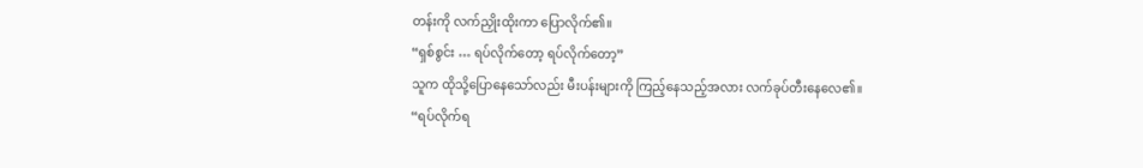တန်းကို လက်ညှိုးထိုးကာ ပြောလိုက်၏။
“ရှစ်စွင်း … ရပ်လိုက်တော့ ရပ်လိုက်တော့”
သူက ထိုသို့ပြောနေသော်လည်း မီးပန်းများကို ကြည့်နေသည့်အလား လက်ခုပ်တီးနေလေ၏။
“ရပ်လိုက်ရ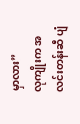မှာလား”
လုကျိုးက အလင်းတန်းဆီ ပျံ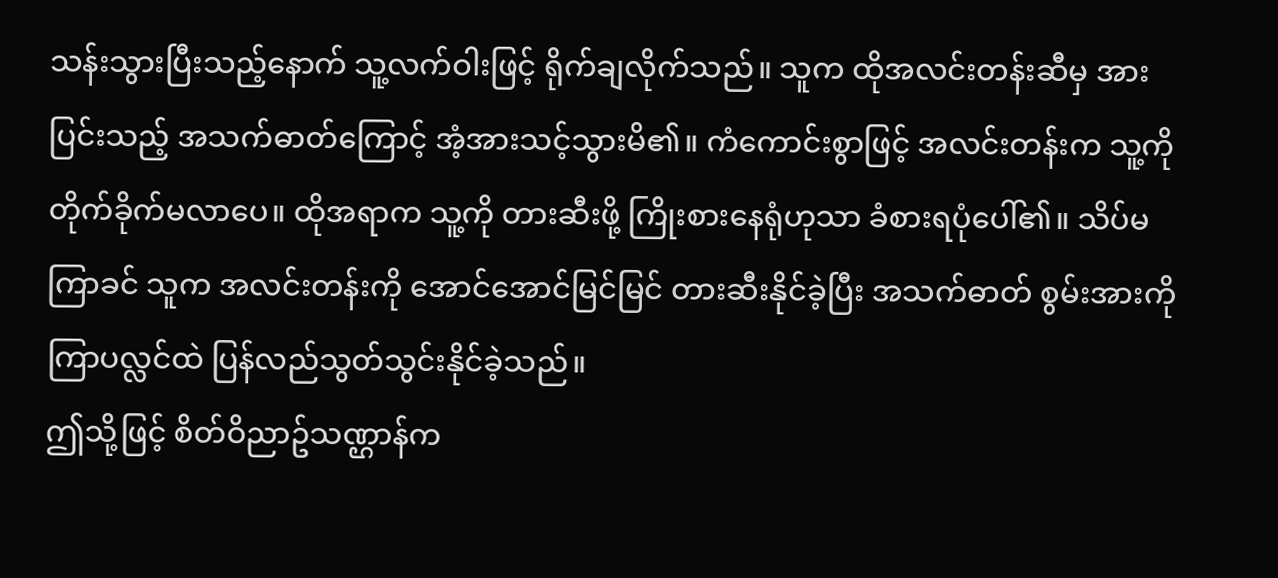သန်းသွားပြီးသည့်နောက် သူ့လက်ဝါးဖြင့် ရိုက်ချလိုက်သည်။ သူက ထိုအလင်းတန်းဆီမှ အားပြင်းသည့် အသက်ဓာတ်ကြောင့် အံ့အားသင့်သွားမိ၏။ ကံကောင်းစွာဖြင့် အလင်းတန်းက သူ့ကို တိုက်ခိုက်မလာပေ။ ထိုအရာက သူ့ကို တားဆီးဖို့ ကြိုးစားနေရုံဟုသာ ခံစားရပုံပေါ်၏။ သိပ်မကြာခင် သူက အလင်းတန်းကို အောင်အောင်မြင်မြင် တားဆီးနိုင်ခဲ့ပြီး အသက်ဓာတ် စွမ်းအားကို ကြာပလ္လင်ထဲ ပြန်လည်သွတ်သွင်းနိုင်ခဲ့သည်။
ဤသို့ဖြင့် စိတ်ဝိညာဥ်သဏ္ဌာန်က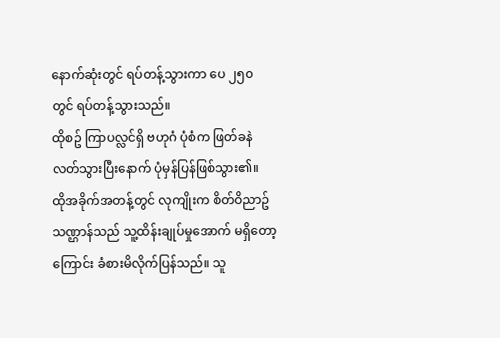နောက်ဆုံးတွင် ရပ်တန့်သွားကာ ပေ ၂၅၀ တွင် ရပ်တန့်သွားသည်။
ထိုစဥ် ကြာပလ္လင်ရှိ ဗဟုဂံ ပုံစံက ဖြတ်ခနဲ လတ်သွားပြီးနောက် ပုံမှန်ပြန်ဖြစ်သွား၏။
ထိုအခိုက်အတန့်တွင် လုကျိုးက စိတ်ဝိညာဥ်သဏ္ဌာန်သည် သူ့ထိန်းချုပ်မှုအောက် မရှိတော့ကြောင်း ခံစားမိလိုက်ပြန်သည်။ သူ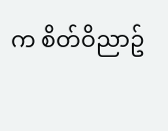က စိတ်ဝိညာဥ်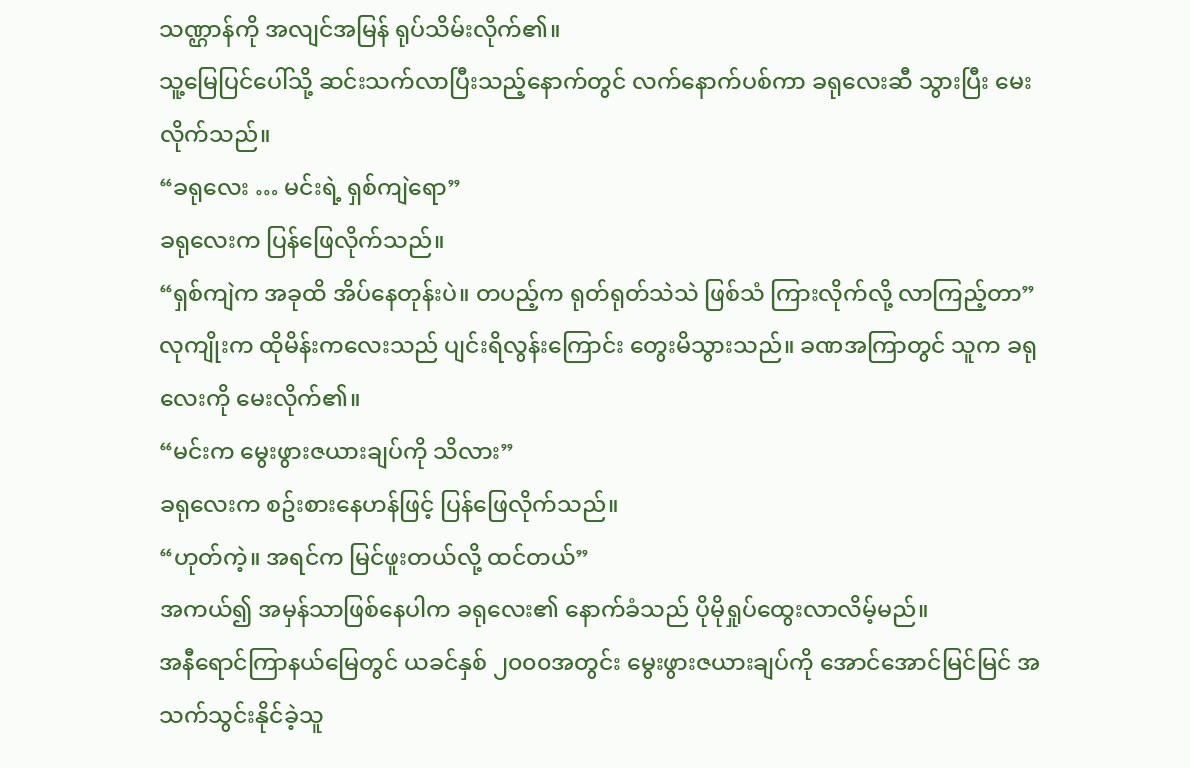သဏ္ဌာန်ကို အလျင်အမြန် ရုပ်သိမ်းလိုက်၏။
သူ့မြေပြင်ပေါ်သို့ ဆင်းသက်လာပြီးသည့်နောက်တွင် လက်နောက်ပစ်ကာ ခရုလေးဆီ သွားပြီး မေးလိုက်သည်။
“ခရုလေး … မင်းရဲ့ ရှစ်ကျဲရော”
ခရုလေးက ပြန်ဖြေလိုက်သည်။
“ရှစ်ကျဲက အခုထိ အိပ်နေတုန်းပဲ။ တပည့်က ရုတ်ရုတ်သဲသဲ ဖြစ်သံ ကြားလိုက်လို့ လာကြည့်တာ”
လုကျိုးက ထိုမိန်းကလေးသည် ပျင်းရိလွန်းကြောင်း တွေးမိသွားသည်။ ခဏအကြာတွင် သူက ခရုလေးကို မေးလိုက်၏။
“မင်းက မွေးဖွားဇယားချပ်ကို သိလား”
ခရုလေးက စဥ်းစားနေဟန်ဖြင့် ပြန်ဖြေလိုက်သည်။
“ဟုတ်ကဲ့။ အရင်က မြင်ဖူးတယ်လို့ ထင်တယ်”
အကယ်၍ အမှန်သာဖြစ်နေပါက ခရုလေး၏ နောက်ခံသည် ပိုမိုရှုပ်ထွေးလာလိမ့်မည်။
အနီရောင်ကြာနယ်မြေတွင် ယခင်နှစ် ၂၀၀၀အတွင်း မွေးဖွားဇယားချပ်ကို အောင်အောင်မြင်မြင် အသက်သွင်းနိုင်ခဲ့သူ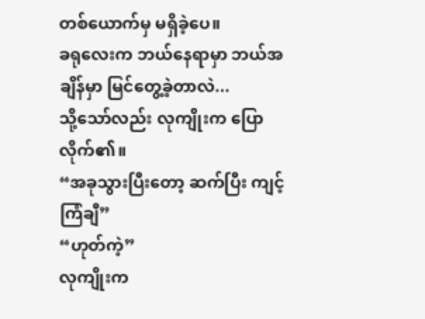တစ်ယောက်မှ မရှိခဲ့ပေ။
ခရုလေးက ဘယ်နေရာမှာ ဘယ်အချိန်မှာ မြင်တွေ့ခဲ့တာလဲ...
သို့သော်လည်း လုကျိုးက ပြောလိုက်၏။
“အခုသွားပြီးတော့ ဆက်ပြီး ကျင့်ကြံချီ”
“ဟုတ်ကဲ့”
လုကျိုးက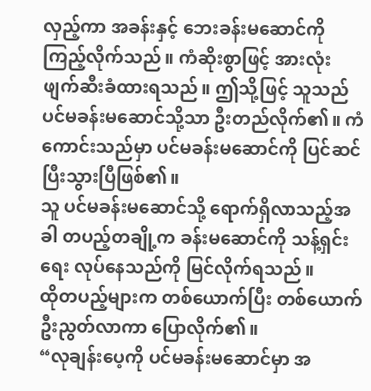လှည့်ကာ အခန်းနှင့် ဘေးခန်းမဆောင်ကို ကြည့်လိုက်သည်။ ကံဆိုးစွာဖြင့် အားလုံး ဖျက်ဆီးခံထားရသည်။ ဤသို့ဖြင့် သူသည် ပင်မခန်းမဆောင်သို့သာ ဦးတည်လိုက်၏။ ကံကောင်းသည်မှာ ပင်မခန်းမဆောင်ကို ပြင်ဆင်ပြီးသွားပြီဖြစ်၏။
သူ ပင်မခန်းမဆောင်သို့ ရောက်ရှိလာသည့်အခါ တပည့်တချို့က ခန်းမဆောင်ကို သန့်ရှင်းရေး လုပ်နေသည်ကို မြင်လိုက်ရသည်။
ထိုတပည့်များက တစ်ယောက်ပြီး တစ်ယောက် ဦးညွတ်လာကာ ပြောလိုက်၏။
“လုချန်းပေ့ကို ပင်မခန်းမဆောင်မှာ အ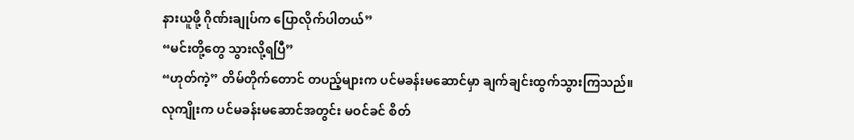နားယူဖို့ ဂိုဏ်းချုပ်က ပြောလိုက်ပါတယ်”
“မင်းတို့တွေ သွားလို့ရပြီ”
“ဟုတ်ကဲ့” တိမ်တိုက်တောင် တပည့်များက ပင်မခန်းမဆောင်မှာ ချက်ချင်းထွက်သွားကြသည်။
လုကျိုးက ပင်မခန်းမဆောင်အတွင်း မဝင်ခင် စိတ်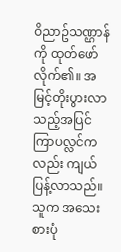ဝိညာဥ်သဏ္ဌာန်ကို ထုတ်ဖော်လိုက်၏။ အမြင့်တိုးပွားလာသည့်အပြင် ကြာပလ္လင်ကလည်း ကျယ်ပြန့်လာသည်။ သူက အသေးစားပုံ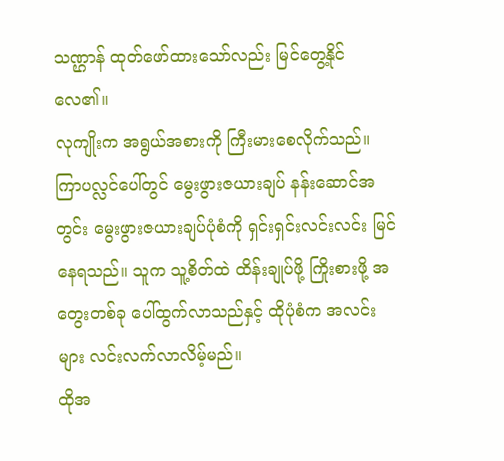သဏ္ဌာန် ထုတ်ဖော်ထားသော်လည်း မြင်တွေ့နိုင်လေ၏။
လုကျိုးက အရွယ်အစားကို ကြီးမားစေလိုက်သည်။
ကြာပလ္လင်ပေါ်တွင် မွေးဖွားဇယားချပ် နန်းဆောင်အတွင်း မွေးဖွားဇယားချပ်ပုံစံကို ရှင်းရှင်းလင်းလင်း မြင်နေရသည်။ သူက သူ့စိတ်ထဲ ထိန်းချုပ်ဖို့ ကြိုးစားဖို့ အတွေးတစ်ခု ပေါ်ထွက်လာသည်နှင့် ထိုပုံစံက အလင်းများ လင်းလက်လာလိမ့်မည်။
ထိုအ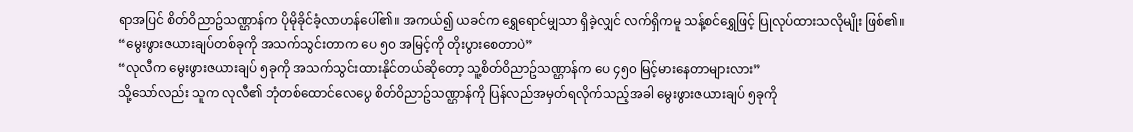ရာအပြင် စိတ်ဝိညာဥ်သဏ္ဌာန်က ပိုမိုခိုင်ခံ့လာဟန်ပေါ်၏။ အကယ်၍ ယခင်က ရွှေရောင်မျှသာ ရှိခဲ့လျှင် လက်ရှိကမူ သန့်စင်ရွှေဖြင့် ပြုလုပ်ထားသလိုမျိုး ဖြစ်၏။
“မွေးဖွားဇယားချပ်တစ်ခုကို အသက်သွင်းတာက ပေ ၅၀ အမြင့်ကို တိုးပွားစေတာပဲ”
“လုလီက မွေးဖွားဇယားချပ် ၅ခုကို အသက်သွင်းထားနိုင်တယ်ဆိုတော့ သူ့စိတ်ဝိညာဥ်သဏ္ဌာန်က ပေ ၄၅၀ မြင့်မားနေတာများလား”
သို့သော်လည်း သူက လုလီ၏ ဘုံတစ်ထောင်လေပွေ စိတ်ဝိညာဥ်သဏ္ဌာန်ကို ပြန်လည်အမှတ်ရလိုက်သည့်အခါ မွေးဖွားဇယားချပ် ၅ခုကို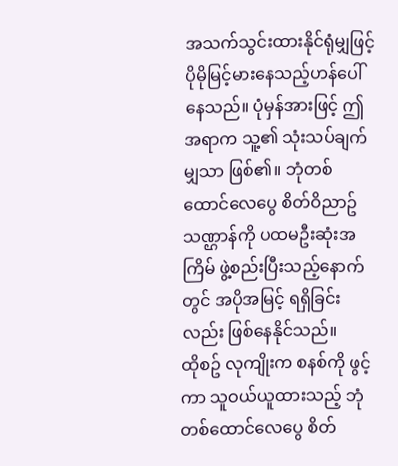အသက်သွင်းထားနိုင်ရုံမျှဖြင့် ပိုမိုမြင့်မားနေသည့်ဟန်ပေါ်နေသည်။ ပုံမှန်အားဖြင့် ဤအရာက သူ့၏ သုံးသပ်ချက်မျှသာ ဖြစ်၏။ ဘုံတစ်ထောင်လေပွေ စိတ်ဝိညာဥ်သဏ္ဌာန်ကို ပထမဦးဆုံးအကြိမ် ဖွဲ့စည်းပြီးသည့်နောက်တွင် အပိုအမြင့် ရရှိခြင်းလည်း ဖြစ်နေနိုင်သည်။
ထိုစဥ် လုကျိုးက စနစ်ကို ဖွင့်ကာ သူဝယ်ယူထားသည့် ဘုံတစ်ထောင်လေပွေ စိတ်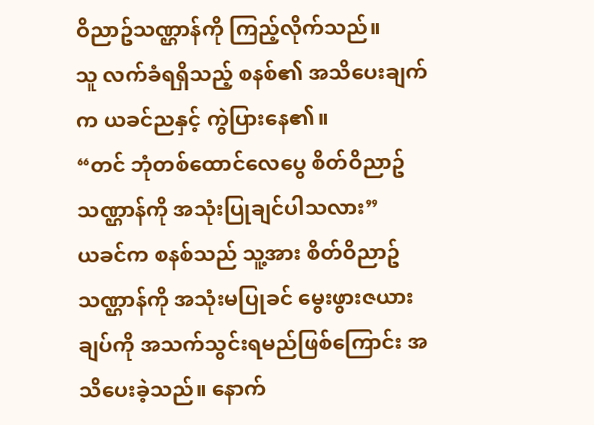ဝိညာဥ်သဏ္ဌာန်ကို ကြည့်လိုက်သည်။
သူ လက်ခံရရှိသည့် စနစ်၏ အသိပေးချက်က ယခင်ညနှင့် ကွဲပြားနေ၏။
“တင် ဘုံတစ်ထောင်လေပွေ စိတ်ဝိညာဥ်သဏ္ဌာန်ကို အသုံးပြုချင်ပါသလား”
ယခင်က စနစ်သည် သူ့အား စိတ်ဝိညာဥ်သဏ္ဌာန်ကို အသုံးမပြုခင် မွေးဖွားဇယားချပ်ကို အသက်သွင်းရမည်ဖြစ်ကြောင်း အသိပေးခဲ့သည်။ နောက်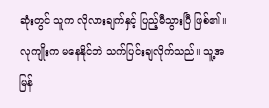ဆုံးတွင် သူက လိုလားချက်နှင့် ပြည့်မီသွားပြီ ဖြစ်၏။
လုကျိုးက မနေနိုင်ဘဲ သက်ပြင်းချလိုက်သည်။ သူ့အမြန်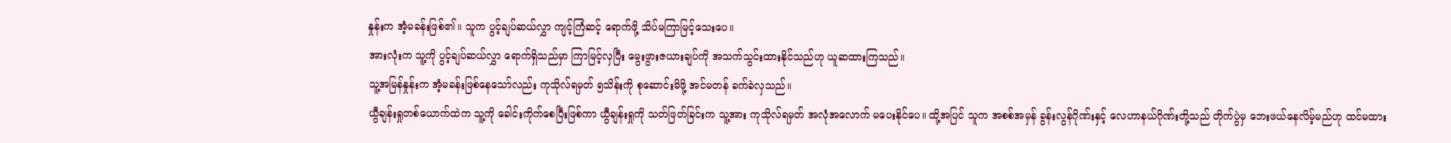နှုန်းက အံ့မခန်းဖြစ်၏။ သူက ပွင့်ချပ်ဆယ်လွှာ ကျင့်ကြံဆင့် ရောက်ဖို့ သိပ်မကြာမြင့်သေးပေ။
အားလုံးက သူ့ကို ပွင့်ချပ်ဆယ်လွှာ ရောက်ရှိသည်မှာ ကြာမြင့်လှပြီး မွေးဖွားဇယားချပ်ကို အသက်သွင်းထားနိုင်သည်ဟု ယူဆထားကြသည်။
သူ့အမြန်နှုန်းက အံ့မခန်းဖြစ်နေသော်လည်း ကုသိုလ်ရမှတ် ၅သိန်းကို စုဆောင်းမိဖို့ အင်မတန် ခက်ခဲလှသည်။
ယွီချန်းရှုတစ်ယောက်ထဲက သူ့ကို ခေါင်းကိုက်စေပြီးဖြစ်ကာ ယွီချန်းရှုကို သတ်ဖြတ်ခြင်းက သူ့အား ကုသိုလ်ရမှတ် အလုံအလောက် မပေးနိုင်ပေ။ ထို့အပြင် သူက အစစ်အမှန် ခွန်းလွန်ဂိုဏ်းနှင့် လေဟာနယ်ဂိုဏ်းတို့သည် တိုက်ပွဲမှ ဘေးဖယ်နေလိမ့်မည်ဟု ထင်မထား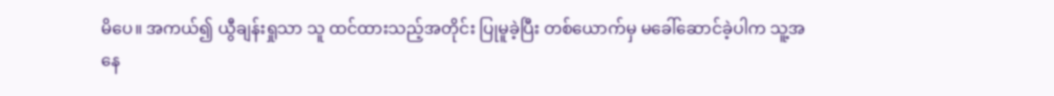မိပေ။ အကယ်၍ ယွီချန်းရှုသာ သူ ထင်ထားသည့်အတိုင်း ပြုမူခဲ့ပြီး တစ်ယောက်မှ မခေါ်ဆောင်ခဲ့ပါက သူ့အနေ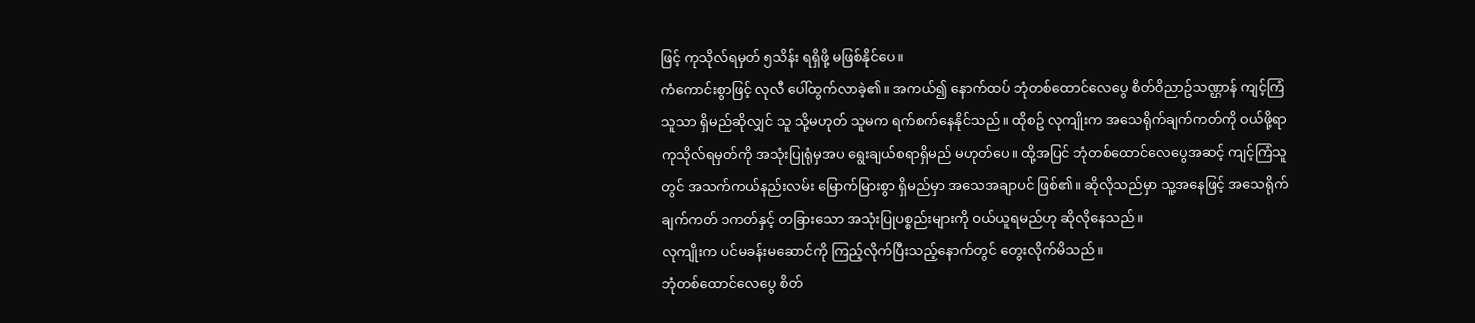ဖြင့် ကုသိုလ်ရမှတ် ၅သိန်း ရရှိဖို့ မဖြစ်နိုင်ပေ။
ကံကောင်းစွာဖြင့် လုလီ ပေါ်ထွက်လာခဲ့၏။ အကယ်၍ နောက်ထပ် ဘုံတစ်ထောင်လေပွေ စိတ်ဝိညာဥ်သဏ္ဌာန် ကျင့်ကြံသူသာ ရှိမည်ဆိုလျှင် သူ သို့မဟုတ် သူမက ရက်စက်နေနိုင်သည်။ ထိုစဥ် လုကျိုးက အသေရိုက်ချက်ကတ်ကို ဝယ်ဖို့ရာ ကုသိုလ်ရမှတ်ကို အသုံးပြုရုံမှအပ ရွေးချယ်စရာရှိမည် မဟုတ်ပေ။ ထို့အပြင် ဘုံတစ်ထောင်လေပွေအဆင့် ကျင့်ကြံသူတွင် အသက်ကယ်နည်းလမ်း မြောက်မြားစွာ ရှိမည်မှာ အသေအချာပင် ဖြစ်၏။ ဆိုလိုသည်မှာ သူ့အနေဖြင့် အသေရိုက်ချက်ကတ် ၁ကတ်နှင့် တခြားသော အသုံးပြုပစ္စည်းများကို ဝယ်ယူရမည်ဟု ဆိုလိုနေသည်။
လုကျိုးက ပင်မခန်းမဆောင်ကို ကြည့်လိုက်ပြီးသည့်နောက်တွင် တွေးလိုက်မိသည်။
ဘုံတစ်ထောင်လေပွေ စိတ်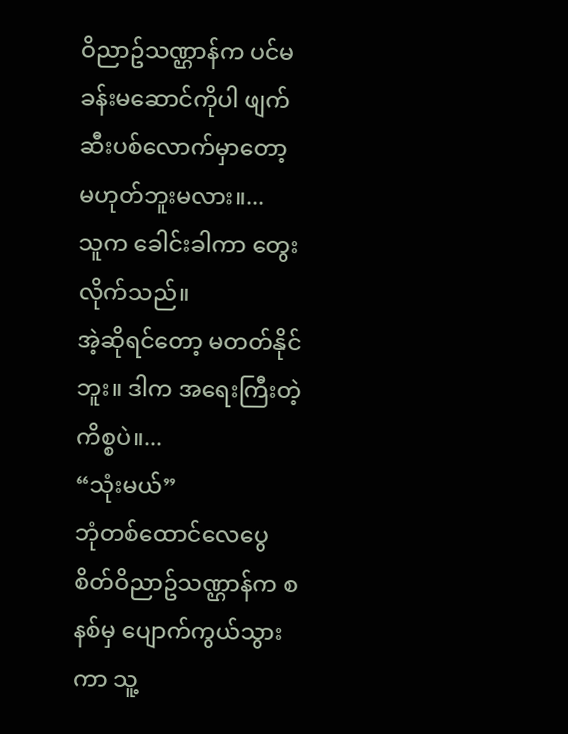ဝိညာဥ်သဏ္ဌာန်က ပင်မခန်းမဆောင်ကိုပါ ဖျက်ဆီးပစ်လောက်မှာတော့ မဟုတ်ဘူးမလား။...
သူက ခေါင်းခါကာ တွေးလိုက်သည်။
အဲ့ဆိုရင်တော့ မတတ်နိုင်ဘူး။ ဒါက အရေးကြီးတဲ့ကိစ္စပဲ။...
“သုံးမယ်”
ဘုံတစ်ထောင်လေပွေ စိတ်ဝိညာဥ်သဏ္ဌာန်က စနစ်မှ ပျောက်ကွယ်သွားကာ သူ့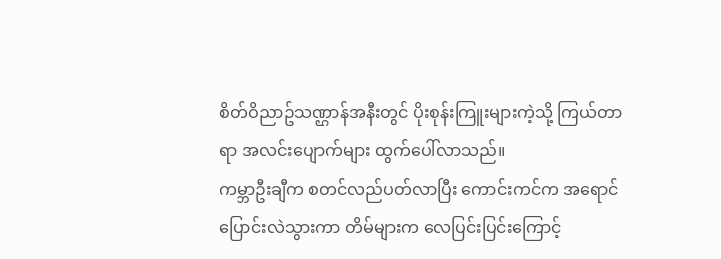စိတ်ဝိညာဥ်သဏ္ဌာန်အနီးတွင် ပိုးစုန်းကြူးများကဲ့သို့ ကြယ်တာရာ အလင်းပျောက်များ ထွက်ပေါ်လာသည်။
ကမ္ဘာဦးချီက စတင်လည်ပတ်လာပြီး ကောင်းကင်က အရောင်ပြောင်းလဲသွားကာ တိမ်များက လေပြင်းပြင်းကြောင့်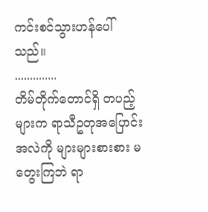ကင်းစင်သွားဟန်ပေါ်သည်။
..............
တိမ်တိုက်တောင်ရှိ တပည့်များက ရာသီဥတုအပြောင်းအလဲကို များများစားစား မတွေးကြဘဲ ရာ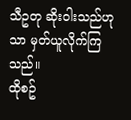သီဥတု ဆိုးဝါးသည်ဟုသာ မှတ်ယူလိုက်ကြသည်။
ထိုစဥ်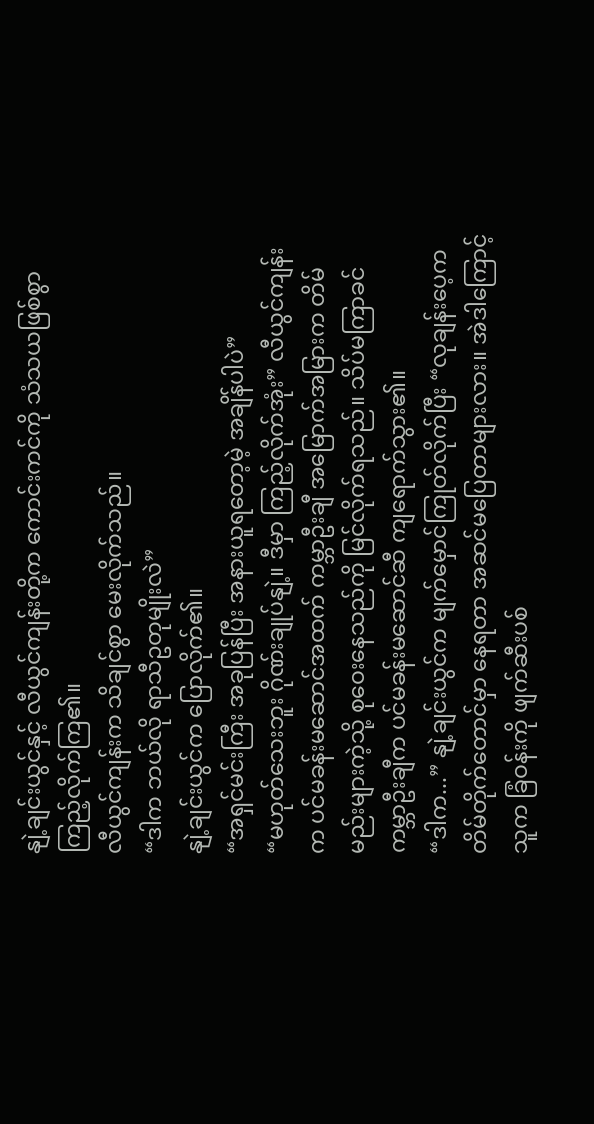နျဲ့ချင်းယွင်နှင့် လီယွင်ကျန်းတို့က ကောင်းကင်ကို သံသယဖြစ်စွာ ကြည့်လိုက်ကြ၏။
လီယွင်ကျန်းက သိချင်စွာ မေးလိုက်သည်။
“ဒါက ဘယ်လို ရာသီဥတုမျိုးလဲ”
နျဲ့ချင်းယွင်က ပြောလိုက်၏။
“အရှင်မင်းကြီး အခုပြန်ပြီး အနားယူရတော့မဲ့ အချိန်ပါပဲ”
“မဟုတ်သေးဘူး ဂိုဏ်းချုပ်နျဲ့။ ဒီမှာ ကြည့်လိုက်အုံး” လီယွင်ကျန်းက ပင်မခန်းမဆောင်အထက် ကမ္ဘာဦးချီ အမြောက်အမြားက တိမ်မည်းများကဲ့သို့ စုဝေးနေသည်ကို မြင်လိုက်ရသည်။ သိပ်မကြာခင် ကမ္ဘာဦးချီက ပင်မခန်းမဆောင်ဆီ ကျရောက်သွား၏။
“ဒါက...” နျဲ့ချင်းယွင်က မျက်မှောင်ကြုတ်လိုက်ပြီး “လုချန်းပေ့က တိမ်တိုက်တောင်မှာ နေရတာ အဆင်မပြေတာများလား။ အဲဒါကြောင့် သူက ခြံဝန်းကို ဖျက်ဆီးပစ်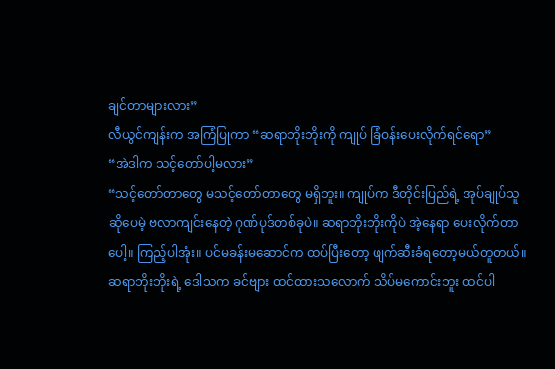ချင်တာများလား”
လီယွင်ကျန်းက အကြံပြုကာ “ဆရာဘိုးဘိုးကို ကျုပ် ခြံဝန်းပေးလိုက်ရင်ရော”
“အဲဒါက သင့်တော်ပါ့မလား”
“သင့်တော်တာတွေ မသင့်တော်တာတွေ မရှိဘူး။ ကျုပ်က ဒီတိုင်းပြည်ရဲ့ အုပ်ချုပ်သူ ဆိုပေမဲ့ ဗလာကျင်းနေတဲ့ ဂုဏ်ပုဒ်တစ်ခုပဲ။ ဆရာဘိုးဘိုးကိုပဲ အဲ့နေရာ ပေးလိုက်တာပေါ့။ ကြည့်ပါအုံး။ ပင်မခန်းမဆောင်က ထပ်ပြီးတော့ ဖျက်ဆီးခံရတော့မယ်တူတယ်။ ဆရာဘိုးဘိုးရဲ့ ဒေါသက ခင်ဗျား ထင်ထားသလောက် သိပ်မကောင်းဘူး ထင်ပါ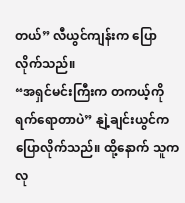တယ်” လီယွင်ကျန်းက ပြောလိုက်သည်။
“အရှင်မင်းကြီးက တကယ့်ကို ရက်ရောတာပဲ” နျဲ့ချင်းယွင်က ပြောလိုက်သည်။ ထို့နောက် သူက လု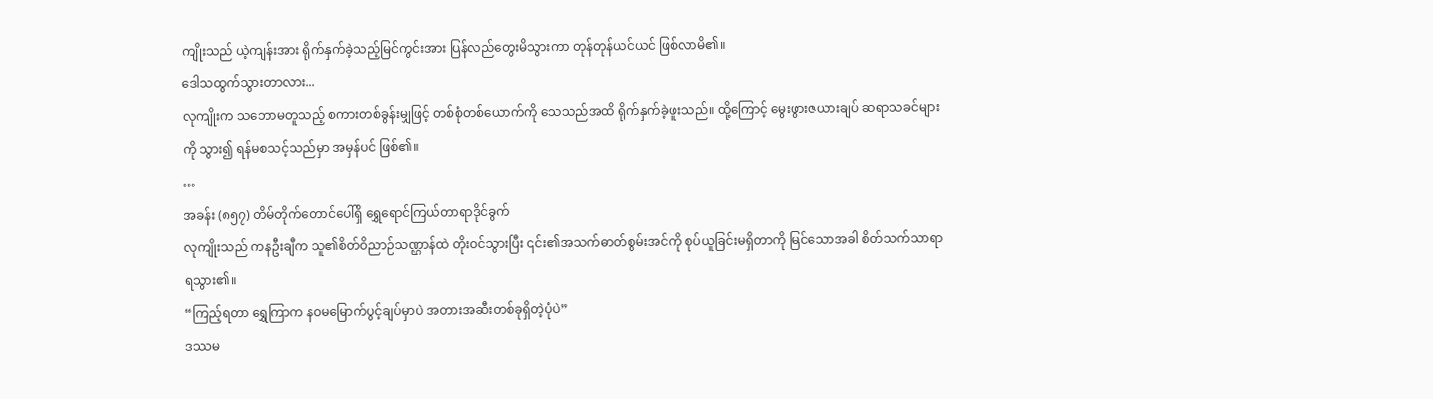ကျိုးသည် ယဲ့ကျန်းအား ရိုက်နှက်ခဲ့သည့်မြင်ကွင်းအား ပြန်လည်တွေးမိသွားကာ တုန်တုန်ယင်ယင် ဖြစ်လာမိ၏။
ဒေါသထွက်သွားတာလား...
လုကျိုးက သဘောမတူသည့် စကားတစ်ခွန်းမျှဖြင့် တစ်စုံတစ်ယောက်ကို သေသည်အထိ ရိုက်နှက်ခဲ့ဖူးသည်။ ထို့ကြောင့် မွေးဖွားဇယားချပ် ဆရာသခင်များကို သွား၍ ရန်မစသင့်သည်မှာ အမှန်ပင် ဖြစ်၏။
…
အခန်း (၈၅၇) တိမ်တိုက်တောင်ပေါ်ရှိ ရွှေရောင်ကြယ်တာရာဒိုင်ခွက်
လုကျိုးသည် ကနဦးချီက သူ၏စိတ်ဝိညာဉ်သဏ္ဌာန်ထဲ တိုးဝင်သွားပြီး ၎င်း၏အသက်ဓာတ်စွမ်းအင်ကို စုပ်ယူခြင်းမရှိတာကို မြင်သောအခါ စိတ်သက်သာရာရသွား၏။
“ကြည့်ရတာ ရွှေကြာက နဝမမြောက်ပွင့်ချပ်မှာပဲ အတားအဆီးတစ်ခုရှိတဲ့ပုံပဲ”
ဒဿမ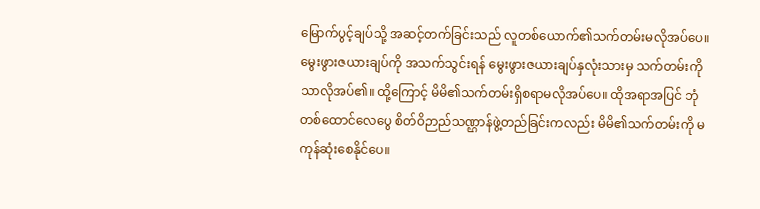မြောက်ပွင့်ချပ်သို့ အဆင့်တက်ခြင်းသည် လူတစ်ယောက်၏သက်တမ်းမလိုအပ်ပေ။ မွေးဖွားဇယားချပ်ကို အသက်သွင်းရန် မွေးဖွားဇယားချပ်နှလုံးသားမှ သက်တမ်းကိုသာလိုအပ်၏။ ထို့ကြောင့် မိမိ၏သက်တမ်းရှိစရာမလိုအပ်ပေ။ ထိုအရာအပြင် ဘုံတစ်ထောင်လေပွေ စိတ်ဝိဉာည်သဏ္ဌာန်ဖွဲ့တည်ခြင်းကလည်း မိမိ၏သက်တမ်းကို မကုန်ဆုံးစေနိုင်ပေ။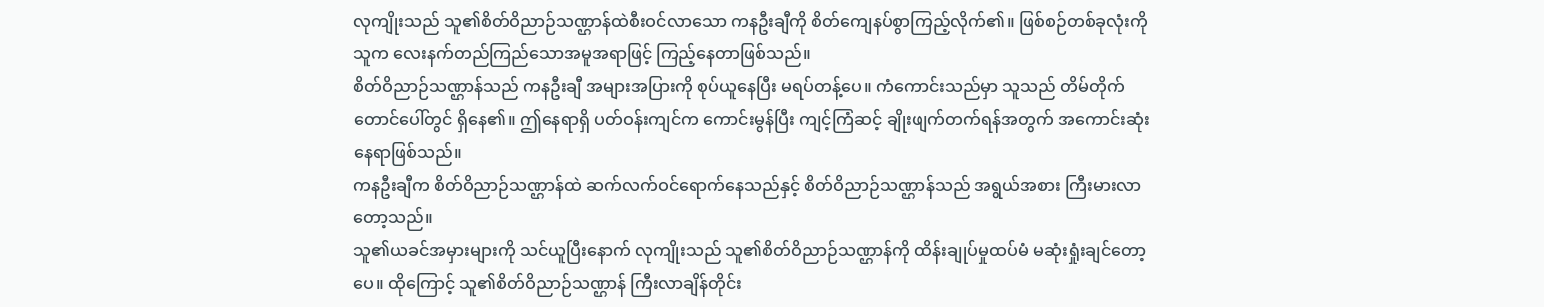လုကျိုးသည် သူ၏စိတ်ဝိညာဉ်သဏ္ဌာန်ထဲစီးဝင်လာသော ကနဦးချီကို စိတ်ကျေနပ်စွာကြည့်လိုက်၏။ ဖြစ်စဉ်တစ်ခုလုံးကို သူက လေးနက်တည်ကြည်သောအမူအရာဖြင့် ကြည့်နေတာဖြစ်သည်။
စိတ်ဝိညာဉ်သဏ္ဌာန်သည် ကနဦးချီ အများအပြားကို စုပ်ယူနေပြီး မရပ်တန့်ပေ။ ကံကောင်းသည်မှာ သူသည် တိမ်တိုက်တောင်ပေါ်တွင် ရှိနေ၏။ ဤနေရာရှိ ပတ်ဝန်းကျင်က ကောင်းမွန်ပြီး ကျင့်ကြံဆင့် ချိုးဖျက်တက်ရန်အတွက် အကောင်းဆုံးနေရာဖြစ်သည်။
ကနဦးချီက စိတ်ဝိညာဉ်သဏ္ဌာန်ထဲ ဆက်လက်ဝင်ရောက်နေသည်နှင့် စိတ်ဝိညာဉ်သဏ္ဌာန်သည် အရွယ်အစား ကြီးမားလာတော့သည်။
သူ၏ယခင်အမှားများကို သင်ယူပြီးနောက် လုကျိုးသည် သူ၏စိတ်ဝိညာဉ်သဏ္ဌာန်ကို ထိန်းချုပ်မှုထပ်မံ မဆုံးရှုံးချင်တော့ပေ။ ထိုကြောင့် သူ၏စိတ်ဝိညာဉ်သဏ္ဌာန် ကြီးလာချိန်တိုင်း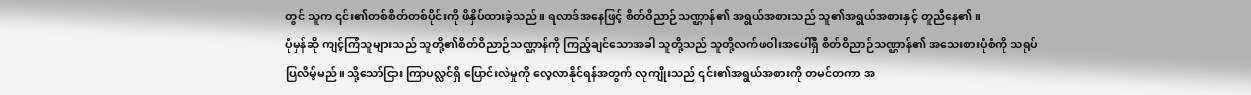တွင် သူက ၎င်း၏တစ်စိတ်တစ်ပိုင်းကို ဖိနှိပ်ထားခဲ့သည်။ ရလာဒ်အနေဖြင့် စိတ်ဝိညာဉ်သဏ္ဌာန်၏ အရွယ်အစားသည် သူ၏အရွယ်အစားနှင့် တူညီနေ၏။
ပုံမှန်ဆို ကျင့်ကြံသူများသည် သူတို့၏စိတ်ဝိညာဉ်သဏ္ဌာန်ကို ကြည့်ချင်သောအခါ သူတို့သည် သူတို့လက်ဖဝါးအပေါ်ရှိ စိတ်ဝိညာဉ်သဏ္ဌာန်၏ အသေးစားပုံစံကို သရုပ်ပြလိမ့်မည်။ သို့သော်ငြား ကြာပလ္လင်ရှိ ပြောင်းလဲမှုကို လေ့လာနိုင်ရန်အတွက် လုကျိုးသည် ၎င်း၏အရွယ်အစားကို တမင်တကာ အ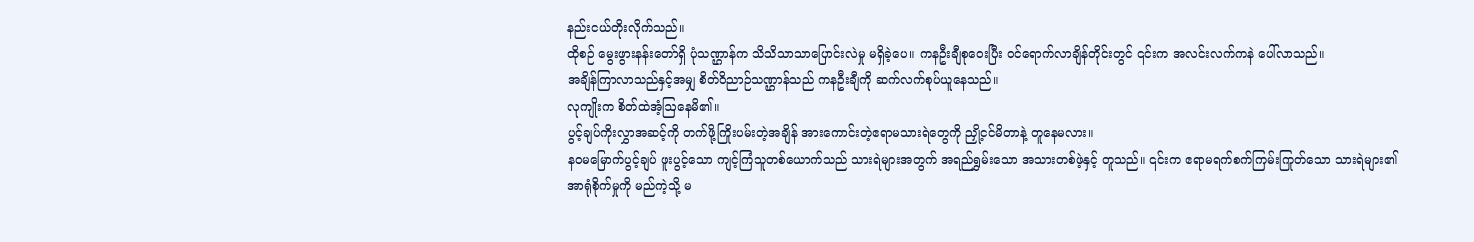နည်းငယ်တိုးလိုက်သည်။
ထိုစဉ် မွေးဖွားနန်းတော်ရှိ ပုံသဏ္ဌာန်က သိသိသာသာပြောင်းလဲမှု မရှိခဲ့ပေ။ ကနဦးချီစုဝေးပြီး ဝင်ရောက်လာချိန်တိုင်းတွင် ၎င်းက အလင်းလက်ကနဲ ပေါ်လာသည်။
အချိန်ကြာလာသည်နှင့်အမျှ စိတ်ဝိညာဉ်သဏ္ဌာန်သည် ကနဦးချီကို ဆက်လက်စုပ်ယူနေသည်။
လုကျိုးက စိတ်ထဲအံ့ဩနေမိ၏။
ပွင့်ချပ်ကိုးလွှာအဆင့်ကို တက်ဖို့ကြိုးပမ်းတဲ့အချိန် အားကောင်းတဲ့ဧရာမသားရဲတွေကို ညှို့ငင်မိတာနဲ့ တူနေမလား။
နဝမမြောက်ပွင့်ချပ် ဖူးပွင့်သော ကျင့်ကြံသူတစ်ယောက်သည် သားရဲများအတွက် အရည်ရွှမ်းသော အသားတစ်ဖဲ့နှင့် တူသည်။ ၎င်းက ဧရာမရက်စက်ကြမ်းကြုတ်သော သားရဲများ၏ အာရုံစိုက်မှုကို မည်ကဲ့သို့ မ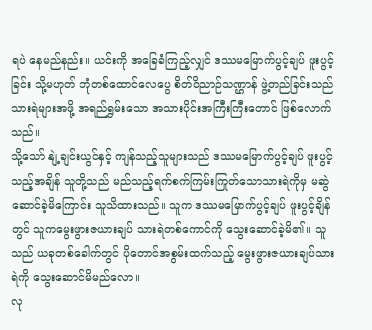ရပဲ နေမည်နည်း။ ယင်းကို အခြေခံကြည့်လျှင် ဒဿမမြောက်ပွင့်ချပ် ဖူးပွင့်ခြင်း သို့မဟုတ် ဘုံတစ်ထောင်လေပွေ စိတ်ဝိညာဉ်သဏ္ဌာန် ဖွဲ့တည်ခြင်းသည် သားရဲများအဖို့ အရည်ရွှမ်းသော အသားပိုင်းအကြီးကြီးတောင် ဖြစ်လောက်သည်။
သို့သော် နျဲ့ချင်းယွင်နှင့် ကျန်သည့်သူများသည် ဒဿမမြောက်ပွင့်ချပ် ဖူးပွင့်သည့်အချိန် သူတို့သည် မည်သည့်ရက်စက်ကြမ်းကြုတ်သောသားရဲကိုမှ မဆွဲဆောင်ခဲ့မိကြောင်း သူသိထားသည်။ သူက ဒဿမမြောက်ပွင့်ချပ် ဖူးပွင့်ချိန်တွင် သူကမွေးဖွားဇယားချပ် သားရဲတစ်ကောင်ကို သွေးဆောင်ခဲ့မိ၏။ သူသည် ယခုတစ်ခေါက်တွင် ပိုတောင်အစွမ်းထက်သည့် မွေးဖွားဇယားချပ်သားရဲကို သွေးဆောင်မိမည်လော။
လု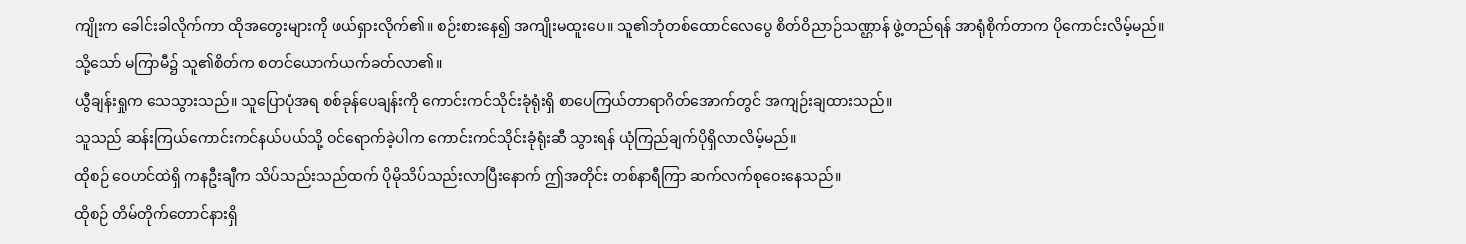ကျိုးက ခေါင်းခါလိုက်ကာ ထိုအတွေးများကို ဖယ်ရှားလိုက်၏။ စဉ်းစားနေ၍ အကျိုးမထူးပေ။ သူ၏ဘုံတစ်ထောင်လေပွေ စိတ်ဝိညာဉ်သဏ္ဌာန် ဖွဲ့တည်ရန် အာရုံစိုက်တာက ပိုကောင်းလိမ့်မည်။
သို့သော် မကြာမီ၌ သူ၏စိတ်က စတင်ယောက်ယက်ခတ်လာ၏။
ယွီချန်းရှုက သေသွားသည်။ သူပြောပုံအရ စစ်ခုန်ပေချန်းကို ကောင်းကင်သိုင်းခုံရုံးရှိ စာပေကြယ်တာရာဂိတ်အောက်တွင် အကျဉ်းချထားသည်။
သူသည် ဆန်းကြယ်ကောင်းကင်နယ်ပယ်သို့ ဝင်ရောက်ခဲ့ပါက ကောင်းကင်သိုင်းခုံရုံးဆီ သွားရန် ယုံကြည်ချက်ပိုရှိလာလိမ့်မည်။
ထိုစဉ် ဝေဟင်ထဲရှိ ကနဦးချီက သိပ်သည်းသည်ထက် ပိုမိုသိပ်သည်းလာပြီးနောက် ဤအတိုင်း တစ်နာရီကြာ ဆက်လက်စုဝေးနေသည်။
ထိုစဉ် တိမ်တိုက်တောင်နားရှိ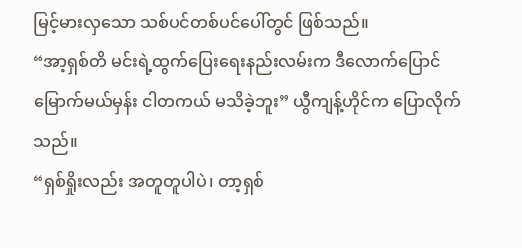မြင့်မားလှသော သစ်ပင်တစ်ပင်ပေါ်တွင် ဖြစ်သည်။
“အာ့ရှစ်တိ မင်းရဲ့ထွက်ပြေးရေးနည်းလမ်းက ဒီလောက်ပြောင်မြောက်မယ်မှန်း ငါတကယ် မသိခဲ့ဘူး” ယွီကျန့်ဟိုင်က ပြောလိုက်သည်။
“ရှစ်ရှိုးလည်း အတူတူပါပဲ၊ တာ့ရှစ်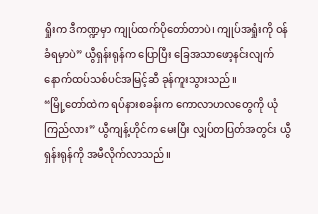ရှိုးက ဒီကဏ္ဍမှာ ကျုပ်ထက်ပိုတော်တာပဲ၊ ကျုပ်အရှုံးကို ဝန်ခံရမှာပဲ” ယွီရှန်းရုန်က ပြောပြီး ခြေအသာဖော့နင်းလျက် နောက်ထပ်သစ်ပင်အမြင့်ဆီ ခုန်ကူးသွားသည်။
“မြို့တော်ထဲက ရပ်နားစခန်းက ကောလာဟလတွေကို ယုံကြည်လား” ယွီကျန့်ဟိုင်က မေးပြီး လျှပ်တပြတ်အတွင်း ယွီရှန်းရုန်ကို အမီလိုက်လာသည်။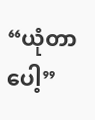“ယုံတာပေါ့”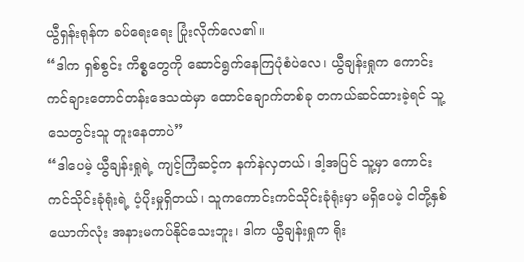ယွီရှန်းရုန်က ခပ်ရေးရေး ပြုံးလိုက်လေ၏။
“ဒါက ရှစ်စွင်း ကိစ္စတွေကို ဆောင်ရွက်နေကြပုံစံပဲလေ၊ ယွီချန်းရှုက ကောင်းကင်ချားတောင်တန်းဒေသထဲမှာ ထောင်ချောက်တစ်ခု တကယ်ဆင်ထားခဲ့ရင် သူ့သေတွင်းသူ တူးနေတာပဲ”
“ဒါပေမဲ့ ယွီချန်းရှုရဲ့ ကျင့်ကြံဆင့်က နက်နဲလှတယ်၊ ဒါ့အပြင် သူ့မှာ ကောင်းကင်သိုင်းခုံရုံးရဲ့ ပံ့ပိုးမှုရှိတယ်၊ သူကကောင်းကင်သိုင်းခုံရုံးမှာ မရှိပေမဲ့ ငါတို့နှစ်ယောက်လုံး အနားမကပ်နိုင်သေးဘူး၊ ဒါက ယွီချန်းရှုက ရိုး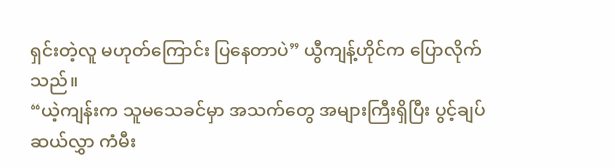ရှင်းတဲ့လူ မဟုတ်ကြောင်း ပြနေတာပဲ” ယွီကျန့်ဟိုင်က ပြောလိုက်သည်။
“ယဲ့ကျန်းက သူမသေခင်မှာ အသက်တွေ အများကြီးရှိပြီး ပွင့်ချပ်ဆယ်လွှာ ကံမီး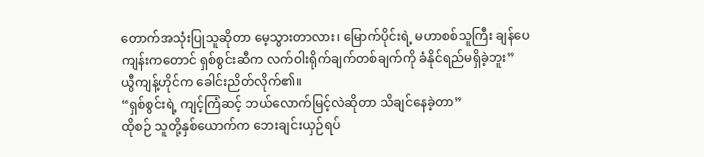တောက်အသုံးပြုသူဆိုတာ မေ့သွားတာလား၊ မြောက်ပိုင်းရဲ့ မဟာစစ်သူကြီး ချန်ပေကျန်းကတောင် ရှစ်စွင်းဆီက လက်ဝါးရိုက်ချက်တစ်ချက်ကို ခံနိုင်ရည်မရှိခဲ့ဘူး”
ယွီကျန့်ဟိုင်က ခေါင်းညိတ်လိုက်၏။
“ရှစ်စွင်းရဲ့ ကျင့်ကြံဆင့် ဘယ်လောက်မြင့်လဲဆိုတာ သိချင်နေခဲ့တာ”
ထိုစဉ် သူတို့နှစ်ယောက်က ဘေးချင်းယှဉ်ရပ်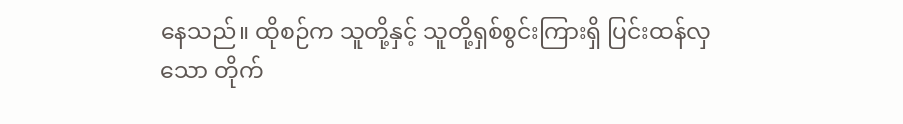နေသည်။ ထိုစဉ်က သူတို့နှင့် သူတို့ရှစ်စွင်းကြားရှိ ပြင်းထန်လှသော တိုက်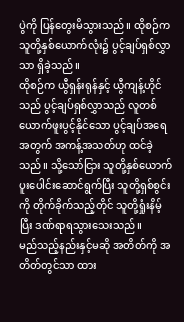ပွဲကို ပြန်တွေးမိသွားသည်။ ထိုစဉ်က သူတို့နှစ်ယောက်လုံး၌ ပွင့်ချပ်ရှစ်လွှာသာ ရှိခဲ့သည်။
ထိုစဉ်က ယွီရှန်းရုန်နှင့် ယွီကျန့်ဟိုင်သည် ပွင့်ချပ်ရှစ်လွှာသည် လူတစ်ယောက်ဖူးပွင့်နိုင်သော ပွင့်ချပ်အရေအတွက် အကန့်အသတ်ဟု ထင်ခဲ့သည်။ သို့သော်ငြား သူတို့နှစ်ယောက် ပူးပေါင်းဆောင်ရွက်ပြီး သူတို့ရှစ်စွင်းကို တိုက်ခိုက်သည့်တိုင် သူတို့ရှုံးနိမ့်ပြီး ဒဏ်ရာရသွားသေးသည်။
မည်သည့်နည်းနှင့်မဆို အတိတ်ကို အတိတ်တွင်သာ ထား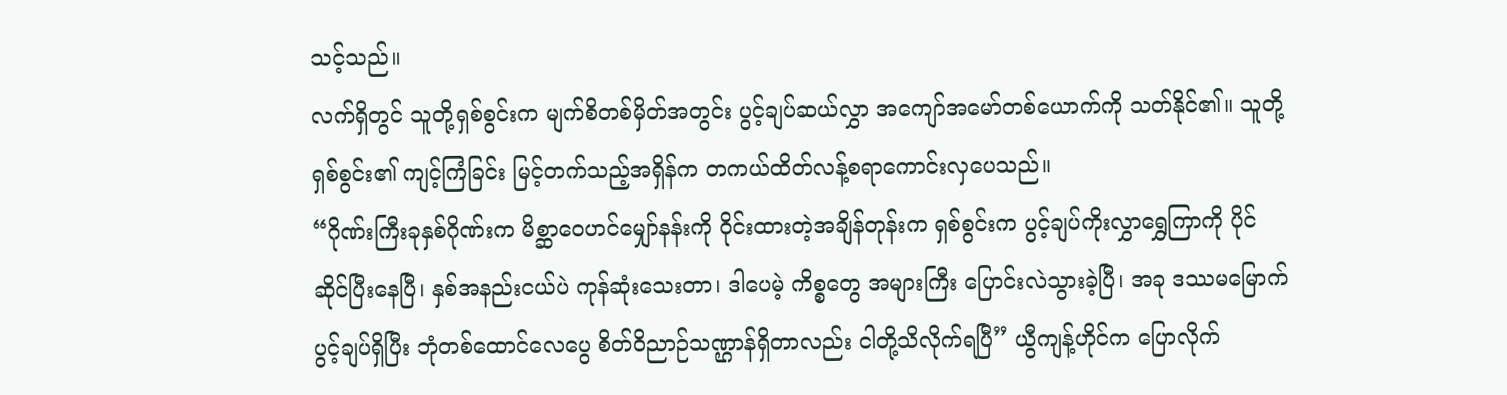သင့်သည်။
လက်ရှိတွင် သူတို့ရှစ်စွင်းက မျက်စိတစ်မှိတ်အတွင်း ပွင့်ချပ်ဆယ်လွှာ အကျော်အမော်တစ်ယောက်ကို သတ်နိုင်၏။ သူတို့ရှစ်စွင်း၏ ကျင့်ကြံခြင်း မြင့်တက်သည့်အရှိန်က တကယ်ထိတ်လန့်စရာကောင်းလှပေသည်။
“ဂိုဏ်းကြီးခုနှစ်ဂိုဏ်းက မိစ္ဆာဝေဟင်မျှော်နန်းကို ဝိုင်းထားတဲ့အချိန်တုန်းက ရှစ်စွင်းက ပွင့်ချပ်ကိုးလွှာရွှေကြာကို ပိုင်ဆိုင်ပြီးနေပြီ၊ နှစ်အနည်းငယ်ပဲ ကုန်ဆုံးသေးတာ၊ ဒါပေမဲ့ ကိစ္စတွေ အများကြီး ပြောင်းလဲသွားခဲ့ပြီ၊ အခု ဒဿမမြောက်ပွင့်ချပ်ရှိပြီး ဘုံတစ်ထောင်လေပွေ စိတ်ဝိညာဉ်သဏ္ဌာန်ရှိတာလည်း ငါတို့သိလိုက်ရပြီ” ယွီကျန့်ဟိုင်က ပြောလိုက်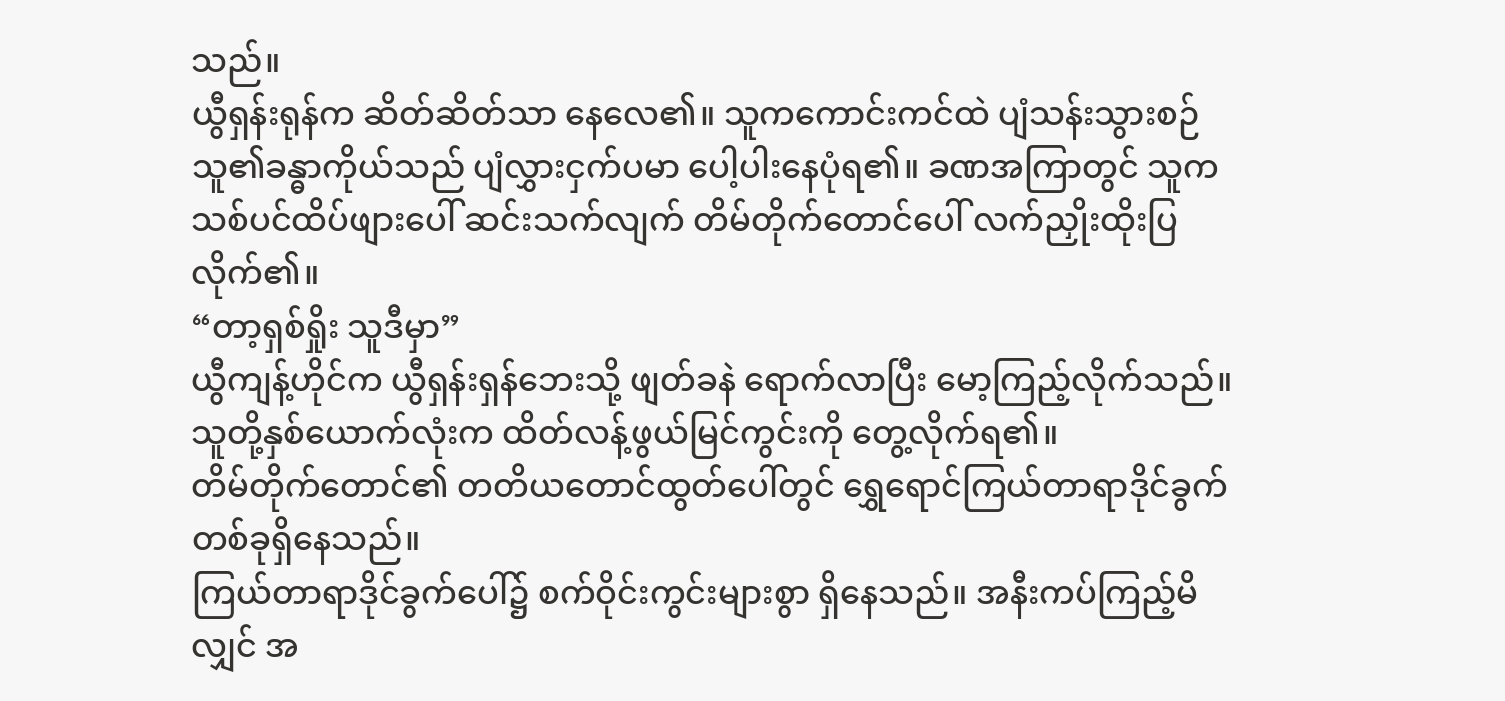သည်။
ယွီရှန်းရုန်က ဆိတ်ဆိတ်သာ နေလေ၏။ သူကကောင်းကင်ထဲ ပျံသန်းသွားစဉ် သူ၏ခန္ဓာကိုယ်သည် ပျံလွှားငှက်ပမာ ပေါ့ပါးနေပုံရ၏။ ခဏအကြာတွင် သူက သစ်ပင်ထိပ်ဖျားပေါ် ဆင်းသက်လျက် တိမ်တိုက်တောင်ပေါ် လက်ညှိုးထိုးပြလိုက်၏။
“တာ့ရှစ်ရှိုး သူဒီမှာ”
ယွီကျန့်ဟိုင်က ယွီရှန်းရှန်ဘေးသို့ ဖျတ်ခနဲ ရောက်လာပြီး မော့ကြည့်လိုက်သည်။
သူတို့နှစ်ယောက်လုံးက ထိတ်လန့်ဖွယ်မြင်ကွင်းကို တွေ့လိုက်ရ၏။
တိမ်တိုက်တောင်၏ တတိယတောင်ထွတ်ပေါ်တွင် ရွှေရောင်ကြယ်တာရာဒိုင်ခွက်တစ်ခုရှိနေသည်။
ကြယ်တာရာဒိုင်ခွက်ပေါ်၌ စက်ဝိုင်းကွင်းများစွာ ရှိနေသည်။ အနီးကပ်ကြည့်မိလျှင် အ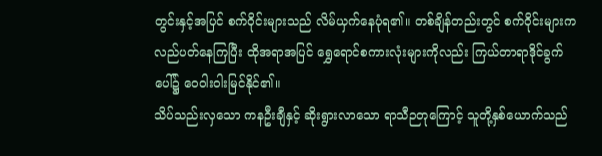တွင်းနှင့်အပြင် စက်ဝိုင်းများသည် လိမ်ယှက်နေပုံရ၏။ တစ်ချိန်တည်းတွင် စက်ဝိုင်းများက လည်ပတ်နေကြပြီး ထိုအရာအပြင် ရွှေရောင်စကားလုံးများကိုလည်း ကြယ်တာရာဒိုင်ခွက်ပေါ်၌ ဝေဝါးဝါးမြင်နိုင်၏။
သိပ်သည်းလှသော ကနဦးချီနှင့် ဆိုးရွားလာသော ရာသီဉတုကြောင့် သူတို့နှစ်ယောက်သည်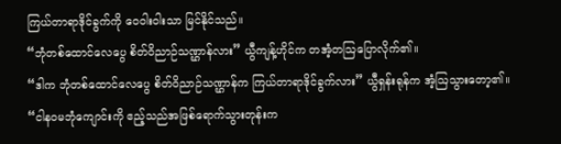ကြယ်တာရာဒိုင်ခွက်ကို ဝေဝါးဝါးသာ မြင်နိုင်သည်။
“ဘုံတစ်ထောင်လေပွေ စိတ်ဝိညာဉ်သဏ္ဌာန်လား” ယွီကျန့်ဟိုင်က တအံ့တဩပြောလိုက်၏။
“ဒါက ဘုံတစ်ထောင်လေပွေ စိတ်ဝိညာဉ်သဏ္ဌာန်က ကြယ်တာရာဒိုင်ခွက်လား” ယွီရှန်းရုန်က အံ့ဩသွားတော့၏။
“ငါနဝမဘုံကျောင်းကို ဧည့်သည်အဖြစ်ရောက်သွားတုန်းက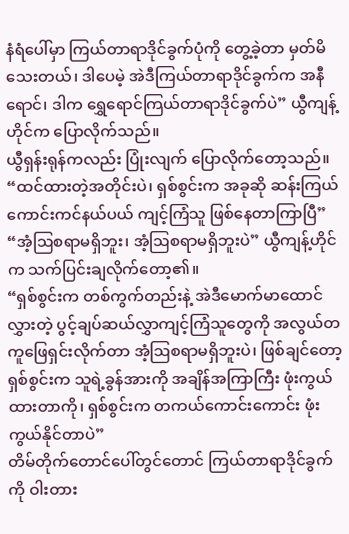နံရံပေါ်မှာ ကြယ်တာရာဒိုင်ခွက်ပုံကို တွေ့ခဲ့တာ မှတ်မိသေးတယ်၊ ဒါပေမဲ့ အဲဒီကြယ်တာရာဒိုင်ခွက်က အနီရောင်၊ ဒါက ရွှေရောင်ကြယ်တာရာဒိုင်ခွက်ပဲ” ယွီကျန့်ဟိုင်က ပြောလိုက်သည်။
ယွီရှန်းရုန်ကလည်း ပြုံးလျက် ပြောလိုက်တော့သည်။
“ထင်ထားတဲ့အတိုင်းပဲ၊ ရှစ်စွင်းက အခုဆို ဆန်းကြယ်ကောင်းကင်နယ်ပယ် ကျင့်ကြံသူ ဖြစ်နေတာကြာပြီ”
“အံ့ဩစရာမရှိဘူး၊ အံ့ဩစရာမရှိဘူးပဲ” ယွီကျန့်ဟိုင်က သက်ပြင်းချလိုက်တော့၏။
“ရှစ်စွင်းက တစ်ကွက်တည်းနဲ့ အဲဒီမောက်မာထောင်လွှားတဲ့ ပွင့်ချပ်ဆယ်လွှာကျင့်ကြံသူတွေကို အလွယ်တကူဖြေရှင်းလိုက်တာ အံ့ဩစရာမရှိဘူးပဲ၊ ဖြစ်ချင်တော့ ရှစ်စွင်းက သူရဲ့ခွန်အားကို အချိန်အကြာကြီး ဖုံးကွယ်ထားတာကို၊ ရှစ်စွင်းက တကယ်ကောင်းကောင်း ဖုံးကွယ်နိုင်တာပဲ”
တိမ်တိုက်တောင်ပေါ်တွင်တောင် ကြယ်တာရာဒိုင်ခွက်ကို ဝါးတား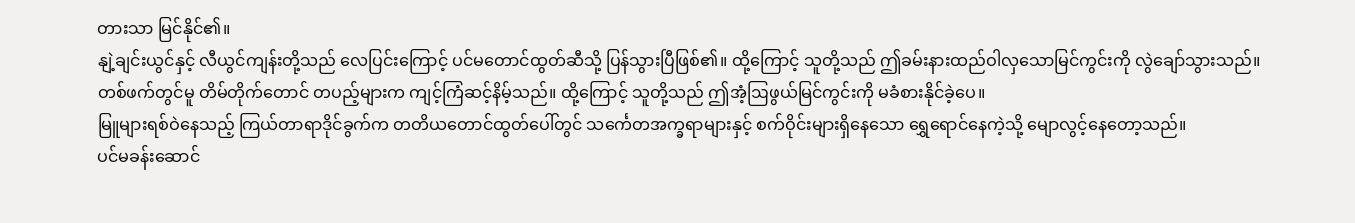တားသာ မြင်နိုင်၏။
နျဲ့ချင်းယွင်နှင့် လီယွင်ကျန်းတို့သည် လေပြင်းကြောင့် ပင်မတောင်ထွတ်ဆီသို့ ပြန်သွားပြီဖြစ်၏။ ထို့ကြောင့် သူတို့သည် ဤခမ်းနားထည်ဝါလှသောမြင်ကွင်းကို လွဲချော်သွားသည်။
တစ်ဖက်တွင်မူ တိမ်တိုက်တောင် တပည့်များက ကျင့်ကြံဆင့်နိမ့်သည်။ ထို့ကြောင့် သူတို့သည် ဤအံ့ဩဖွယ်မြင်ကွင်းကို မခံစားနိုင်ခဲ့ပေ။
မြူများရစ်ဝဲနေသည့် ကြယ်တာရာဒိုင်ခွက်က တတိယတောင်ထွတ်ပေါ်တွင် သင်္ကေတအက္ခရာများနှင့် စက်ဝိုင်းများရှိနေသော ရွှေရောင်နေကဲ့သို့ မျောလွင့်နေတော့သည်။
ပင်မခန်းဆောင်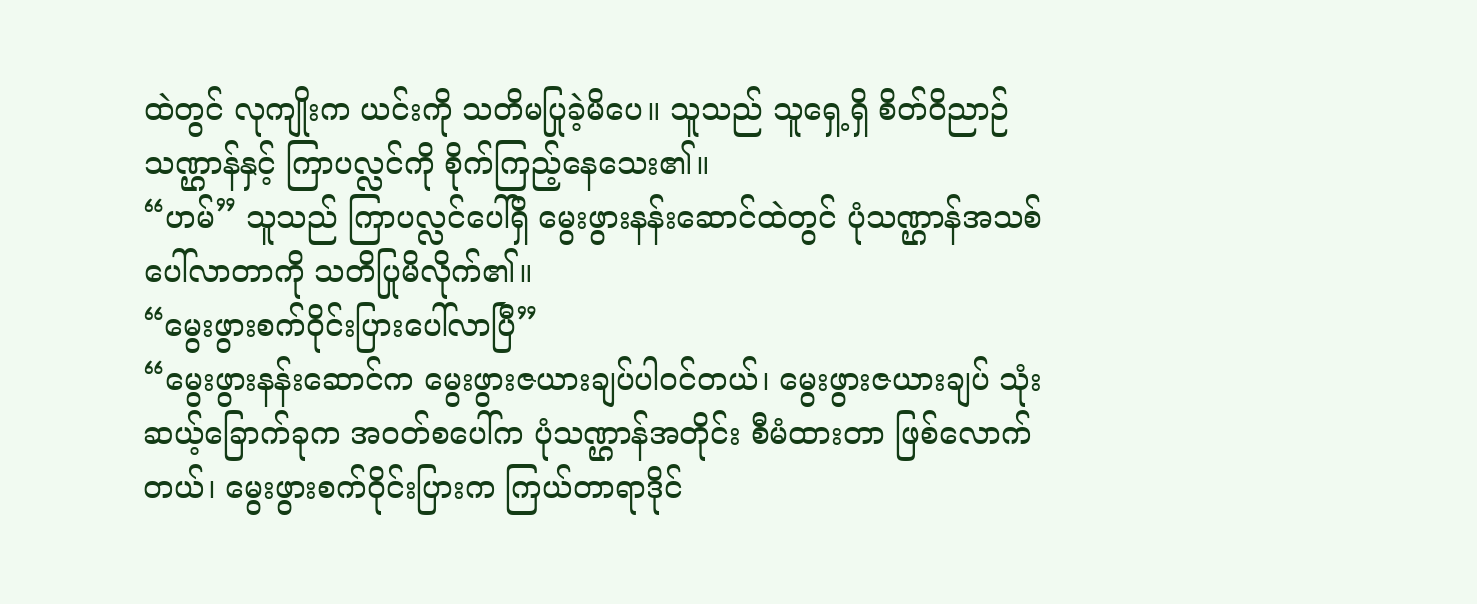ထဲတွင် လုကျိုးက ယင်းကို သတိမပြုခဲ့မိပေ။ သူသည် သူရှေ့ရှိ စိတ်ဝိညာဉ်သဏ္ဌာန်နှင့် ကြာပလ္လင်ကို စိုက်ကြည့်နေသေး၏။
“ဟမ်” သူသည် ကြာပလ္လင်ပေါ်ရှိ မွေးဖွားနန်းဆောင်ထဲတွင် ပုံသဏ္ဌာန်အသစ်ပေါ်လာတာကို သတိပြုမိလိုက်၏။
“မွေးဖွားစက်ဝိုင်းပြားပေါ်လာပြီ”
“မွေးဖွားနန်းဆောင်က မွေးဖွားဇယားချပ်ပါဝင်တယ်၊ မွေးဖွားဇယားချပ် သုံးဆယ့်ခြောက်ခုက အဝတ်စပေါ်က ပုံသဏ္ဌာန်အတိုင်း စီမံထားတာ ဖြစ်လောက်တယ်၊ မွေးဖွားစက်ဝိုင်းပြားက ကြယ်တာရာဒိုင်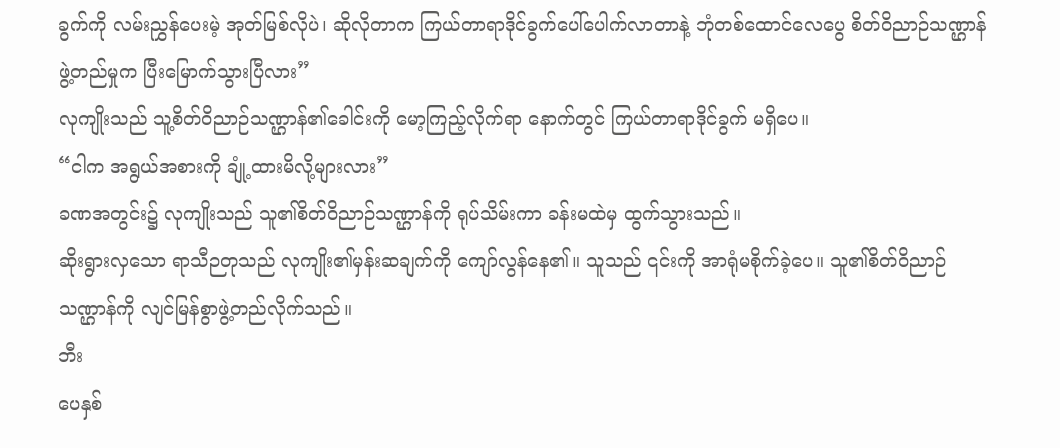ခွက်ကို လမ်းညွှန်ပေးမဲ့ အုတ်မြစ်လိုပဲ၊ ဆိုလိုတာက ကြယ်တာရာဒိုင်ခွက်ပေါ်ပေါက်လာတာနဲ့ ဘုံတစ်ထောင်လေပွေ စိတ်ဝိညာဉ်သဏ္ဌာန်ဖွဲ့တည်မှုက ပြီးမြောက်သွားပြီလား”
လုကျိုးသည် သူ့စိတ်ဝိညာဉ်သဏ္ဌာန်၏ခေါင်းကို မော့ကြည့်လိုက်ရာ နောက်တွင် ကြယ်တာရာဒိုင်ခွက် မရှိပေ။
“ငါက အရွယ်အစားကို ချုံ့ထားမိလို့များလား”
ခဏအတွင်း၌ လုကျိုးသည် သူ၏စိတ်ဝိညာဉ်သဏ္ဌာန်ကို ရုပ်သိမ်းကာ ခန်းမထဲမှ ထွက်သွားသည်။
ဆိုးရွားလှသော ရာသီဉတုသည် လုကျိုး၏မှန်းဆချက်ကို ကျော်လွန်နေ၏။ သူသည် ၎င်းကို အာရုံမစိုက်ခဲ့ပေ။ သူ၏စိတ်ဝိညာဉ်သဏ္ဌာန်ကို လျင်မြန်စွာဖွဲ့တည်လိုက်သည်။
ဘီး
ပေနှစ်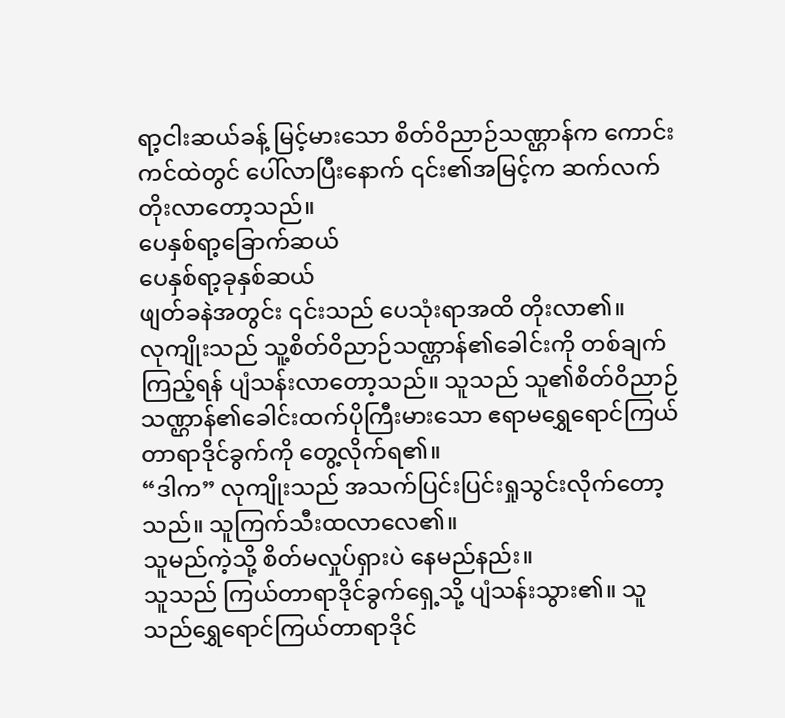ရာ့ငါးဆယ်ခန့် မြင့်မားသော စိတ်ဝိညာဉ်သဏ္ဌာန်က ကောင်းကင်ထဲတွင် ပေါ်လာပြီးနောက် ၎င်း၏အမြင့်က ဆက်လက်တိုးလာတော့သည်။
ပေနှစ်ရာ့ခြောက်ဆယ်
ပေနှစ်ရာ့ခုနှစ်ဆယ်
ဖျတ်ခနဲအတွင်း ၎င်းသည် ပေသုံးရာအထိ တိုးလာ၏။
လုကျိုးသည် သူ့စိတ်ဝိညာဉ်သဏ္ဌာန်၏ခေါင်းကို တစ်ချက်ကြည့်ရန် ပျံသန်းလာတော့သည်။ သူသည် သူ၏စိတ်ဝိညာဉ်သဏ္ဌာန်၏ခေါင်းထက်ပိုကြီးမားသော ဧရာမရွှေရောင်ကြယ်တာရာဒိုင်ခွက်ကို တွေ့လိုက်ရ၏။
“ဒါက” လုကျိုးသည် အသက်ပြင်းပြင်းရှုသွင်းလိုက်တော့သည်။ သူကြက်သီးထလာလေ၏။
သူမည်ကဲ့သို့ စိတ်မလှုပ်ရှားပဲ နေမည်နည်း။
သူသည် ကြယ်တာရာဒိုင်ခွက်ရှေ့သို့ ပျံသန်းသွား၏။ သူသည်ရွှေရောင်ကြယ်တာရာဒိုင်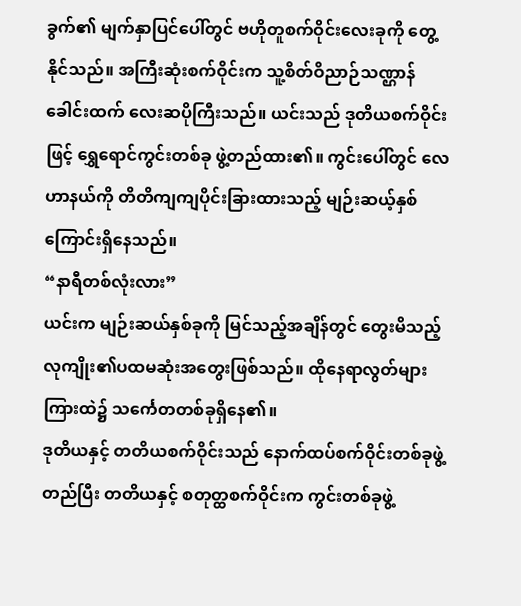ခွက်၏ မျက်နှာပြင်ပေါ်တွင် ဗဟိုတူစက်ဝိုင်းလေးခုကို တွေ့နိုင်သည်။ အကြီးဆုံးစက်ဝိုင်းက သူ့စိတ်ဝိညာဉ်သဏ္ဌာန်ခေါင်းထက် လေးဆပိုကြီးသည်။ ယင်းသည် ဒုတိယစက်ဝိုင်းဖြင့် ရွှေရောင်ကွင်းတစ်ခု ဖွဲ့တည်ထား၏။ ကွင်းပေါ်တွင် လေဟာနယ်ကို တိတိကျကျပိုင်းခြားထားသည့် မျဉ်းဆယ့်နှစ်ကြောင်းရှိနေသည်။
“နာရီတစ်လုံးလား”
ယင်းက မျဉ်းဆယ်နှစ်ခုကို မြင်သည့်အချိန်တွင် တွေးမိသည့် လုကျိုး၏ပထမဆုံးအတွေးဖြစ်သည်။ ထိုနေရာလွတ်များကြားထဲ၌ သင်္ကေတတစ်ခုရှိနေ၏။
ဒုတိယနှင့် တတိယစက်ဝိုင်းသည် နောက်ထပ်စက်ဝိုင်းတစ်ခုဖွဲ့တည်ပြီး တတိယနှင့် စတုတ္ထစက်ဝိုင်းက ကွင်းတစ်ခုဖွဲ့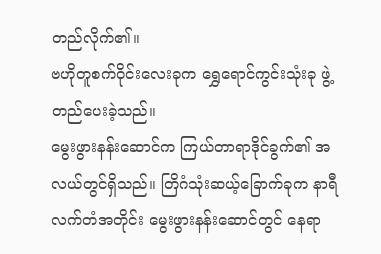တည်လိုက်၏။
ဗဟိုတူစက်ဝိုင်းလေးခုက ရွှေရောင်ကွင်းသုံးခု ဖွဲ့တည်ပေးခဲ့သည်။
မွေးဖွားနန်းဆောင်က ကြယ်တာရာဒိုင်ခွက်၏ အလယ်တွင်ရှိသည်။ တြိဂံသုံးဆယ့်ခြောက်ခုက နာရီလက်တံအတိုင်း မွေးဖွားနန်းဆောင်တွင် နေရာ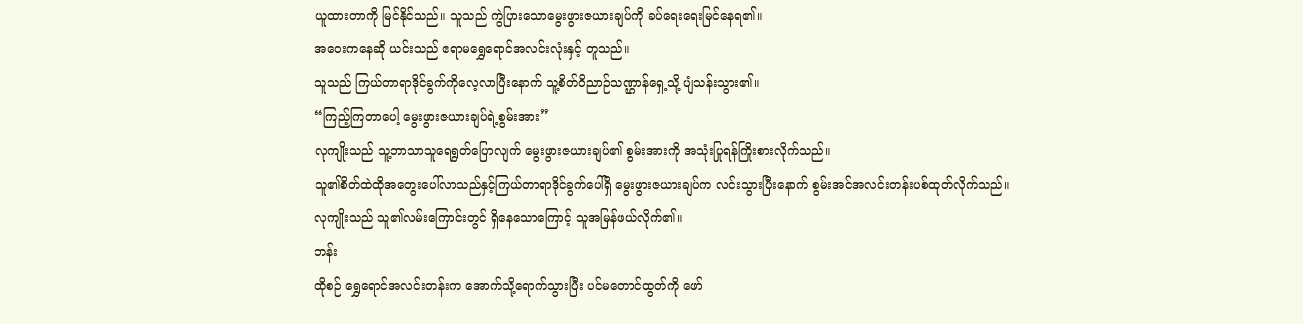ယူထားတာကို မြင်နိုင်သည်။ သူသည် ကွဲပြားသောမွေးဖွားဇယားချပ်ကို ခပ်ရေးရေးမြင်နေရ၏။
အဝေးကနေဆို ယင်းသည် ဧရာမရွှေရောင်အလင်းလုံးနှင့် တူသည်။
သူသည် ကြယ်တာရာဒိုင်ခွက်ကိုလေ့လာပြီးနောက် သူ့စိတ်ဝိညာဉ်သဏ္ဌာန်ရှေ့သို့ ပျံသန်းသွား၏။
“ကြည့်ကြတာပေါ့ မွေးဖွားဇယားချပ်ရဲ့စွမ်းအား”
လုကျိုးသည် သူ့ဘာသာသူရေရွတ်ပြောလျက် မွေးဖွားဇယားချပ်၏ စွမ်းအားကို အသုံးပြုရန်ကြိုးစားလိုက်သည်။
သူ၏စိတ်ထဲထိုအတွေးပေါ်လာသည်နှင့်ကြယ်တာရာဒိုင်ခွက်ပေါ်ရှိ မွေးဖွားဇယားချပ်က လင်းသွားပြီးနောက် စွမ်းအင်အလင်းတန်းပစ်ထုတ်လိုက်သည်။
လုကျိုးသည် သူ၏လမ်းကြောင်းတွင် ရှိနေသောကြောင့် သူအမြန်ဖယ်လိုက်၏။
ဘန်း
ထိုစဉ် ရွှေရောင်အလင်းတန်းက အောက်သို့ရောက်သွားပြီး ပင်မတောင်ထွတ်ကို ဖော်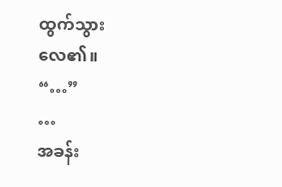ထွက်သွားလေ၏။
“…”
…
အခန်း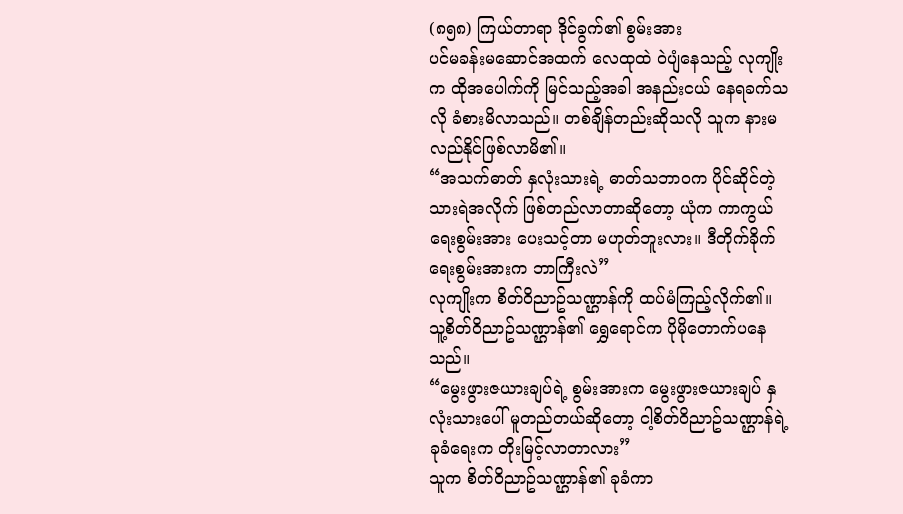(၈၅၈) ကြယ်တာရာ ဒိုင်ခွက်၏ စွမ်းအား
ပင်မခန်းမဆောင်အထက် လေထုထဲ ဝဲပျံနေသည့် လုကျိုးက ထိုအပေါက်ကို မြင်သည့်အခါ အနည်းငယ် နေရခက်သလို ခံစားမိလာသည်။ တစ်ချိန်တည်းဆိုသလို သူက နားမလည်နိုင်ဖြစ်လာမိ၏။
“အသက်ဓာတ် နှလုံးသားရဲ့ ဓာတ်သဘာဝက ပိုင်ဆိုင်တဲ့ သားရဲအလိုက် ဖြစ်တည်လာတာဆိုတော့ ယုံက ကာကွယ်ရေးစွမ်းအား ပေးသင့်တာ မဟုတ်ဘူးလား။ ဒီတိုက်ခိုက်ရေးစွမ်းအားက ဘာကြီးလဲ”
လုကျိုးက စိတ်ဝိညာဥ်သဏ္ဌာန်ကို ထပ်မံကြည့်လိုက်၏။ သူ့စိတ်ဝိညာဥ်သဏ္ဌာန်၏ ရွှေရောင်က ပိုမိုတောက်ပနေသည်။
“မွေးဖွားဇယားချပ်ရဲ့ စွမ်းအားက မွေးဖွားဇယားချပ် နှလုံးသားပေါ် မူတည်တယ်ဆိုတော့ ငါ့စိတ်ဝိညာဥ်သဏ္ဌာန်ရဲ့ ခုခံရေးက တိုးမြင့်လာတာလား”
သူက စိတ်ဝိညာဥ်သဏ္ဌာန်၏ ခုခံကာ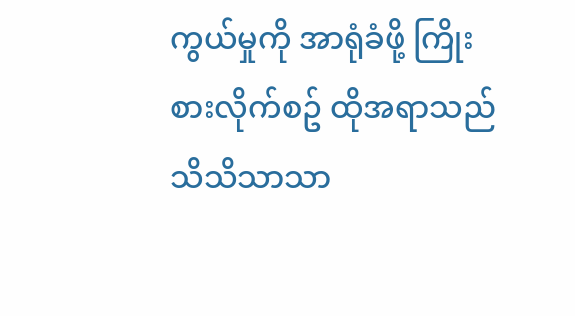ကွယ်မှုကို အာရုံခံဖို့ ကြိုးစားလိုက်စဥ် ထိုအရာသည် သိသိသာသာ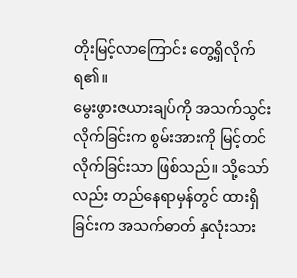တိုးမြင့်လာကြောင်း တွေ့ရှိလိုက်ရ၏။
မွေးဖွားဇယားချပ်ကို အသက်သွင်းလိုက်ခြင်းက စွမ်းအားကို မြင့်တင်လိုက်ခြင်းသာ ဖြစ်သည်။ သို့သော်လည်း တည်နေရာမှန်တွင် ထားရှိခြင်းက အသက်ဓာတ် နှလုံးသား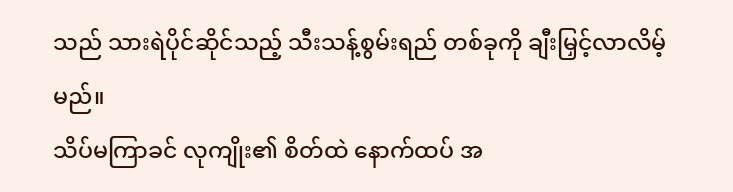သည် သားရဲပိုင်ဆိုင်သည့် သီးသန့်စွမ်းရည် တစ်ခုကို ချီးမြှင့်လာလိမ့်မည်။
သိပ်မကြာခင် လုကျိုး၏ စိတ်ထဲ နောက်ထပ် အ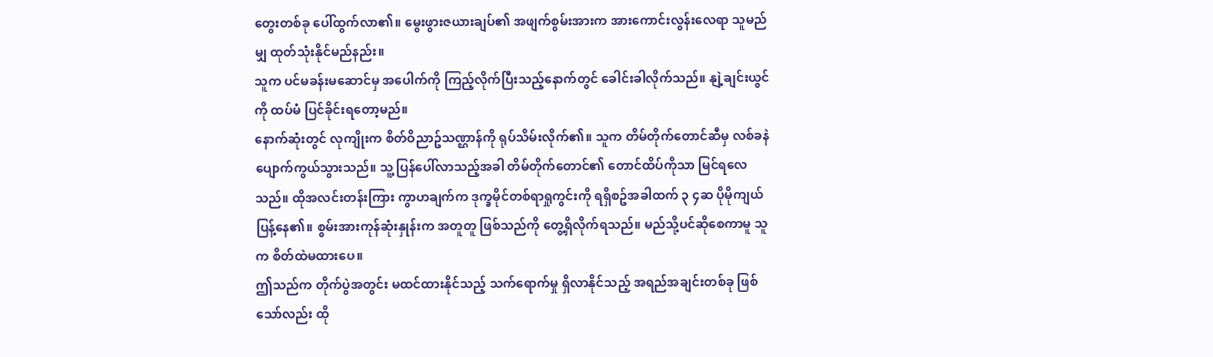တွေးတစ်ခု ပေါ်ထွက်လာ၏။ မွေးဖွားဇယားချပ်၏ အဖျက်စွမ်းအားက အားကောင်းလွန်းလေရာ သူမည်မျှ ထုတ်သုံးနိုင်မည်နည်း။
သူက ပင်မခန်းမဆောင်မှ အပေါက်ကို ကြည့်လိုက်ပြီးသည့်နောက်တွင် ခေါင်းခါလိုက်သည်။ နျဲ့ချင်းယွင်ကို ထပ်မံ ပြင်ခိုင်းရတော့မည်။
နောက်ဆုံးတွင် လုကျိုးက စိတ်ဝိညာဥ်သဏ္ဌာန်ကို ရုပ်သိမ်းလိုက်၏။ သူက တိမ်တိုက်တောင်ဆီမှ လစ်ခနဲ ပျောက်ကွယ်သွားသည်။ သူ့ ပြန်ပေါ်လာသည့်အခါ တိမ်တိုက်တောင်၏ တောင်ထိပ်ကိုသာ မြင်ရလေသည်။ ထိုအလင်းတန်းကြား ကွာဟချက်က ဒုက္ခမိုင်တစ်ရာရှုကွင်းကို ရရှိစဥ်အခါထက် ၃ ၄ဆ ပိုမိုကျယ်ပြန့်နေ၏။ စွမ်းအားကုန်ဆုံးနှုန်းက အတူတူ ဖြစ်သည်ကို တွေ့ရှိလိုက်ရသည်။ မည်သို့ပင်ဆိုစေကာမူ သူက စိတ်ထဲမထားပေ။
ဤသည်က တိုက်ပွဲအတွင်း မထင်ထားနိုင်သည့် သက်ရောက်မှု ရှိလာနိုင်သည့် အရည်အချင်းတစ်ခု ဖြစ်သော်လည်း ထို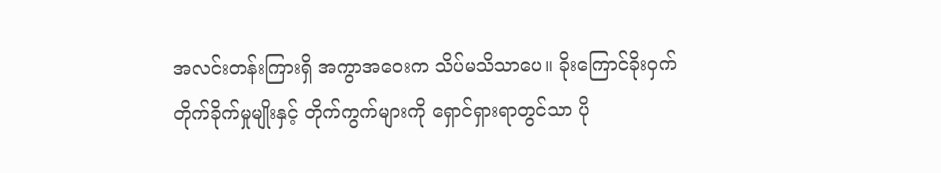အလင်းတန်းကြားရှိ အကွာအဝေးက သိပ်မသိသာပေ။ ခိုးကြောင်ခိုးဝှက် တိုက်ခိုက်မှုမျိုးနှင့် တိုက်ကွက်များကို ရှောင်ရှားရာတွင်သာ ပို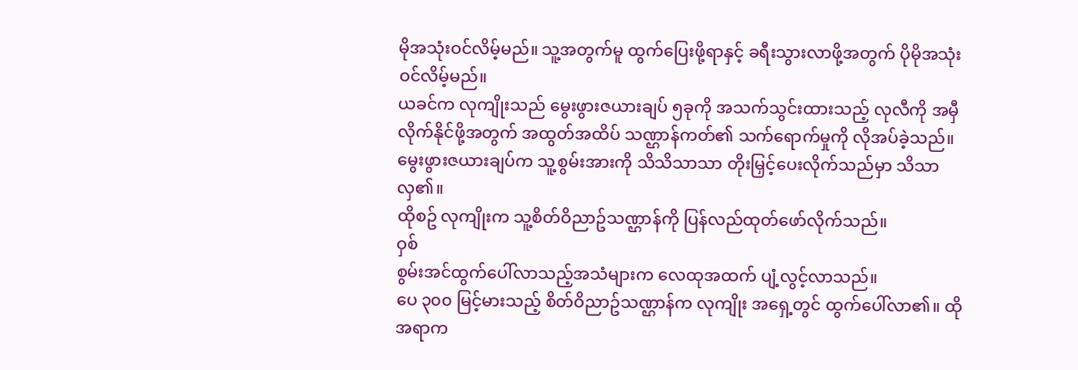မိုအသုံးဝင်လိမ့်မည်။ သူ့အတွက်မူ ထွက်ပြေးဖို့ရာနှင့် ခရီးသွားလာဖို့အတွက် ပိုမိုအသုံးဝင်လိမ့်မည်။
ယခင်က လုကျိုးသည် မွေးဖွားဇယားချပ် ၅ခုကို အသက်သွင်းထားသည့် လုလီကို အမှီလိုက်နိုင်ဖို့အတွက် အထွတ်အထိပ် သဏ္ဌာန်ကတ်၏ သက်ရောက်မှုကို လိုအပ်ခဲ့သည်။ မွေးဖွားဇယားချပ်က သူ့စွမ်းအားကို သိသိသာသာ တိုးမြှင့်ပေးလိုက်သည်မှာ သိသာလှ၏။
ထိုစဥ် လုကျိုးက သူ့စိတ်ဝိညာဥ်သဏ္ဌာန်ကို ပြန်လည်ထုတ်ဖော်လိုက်သည်။
ဝှစ်
စွမ်းအင်ထွက်ပေါ်လာသည့်အသံများက လေထုအထက် ပျံ့လွင့်လာသည်။
ပေ ၃၀၀ မြင့်မားသည့် စိတ်ဝိညာဥ်သဏ္ဌာန်က လုကျိုး အရှေ့တွင် ထွက်ပေါ်လာ၏။ ထိုအရာက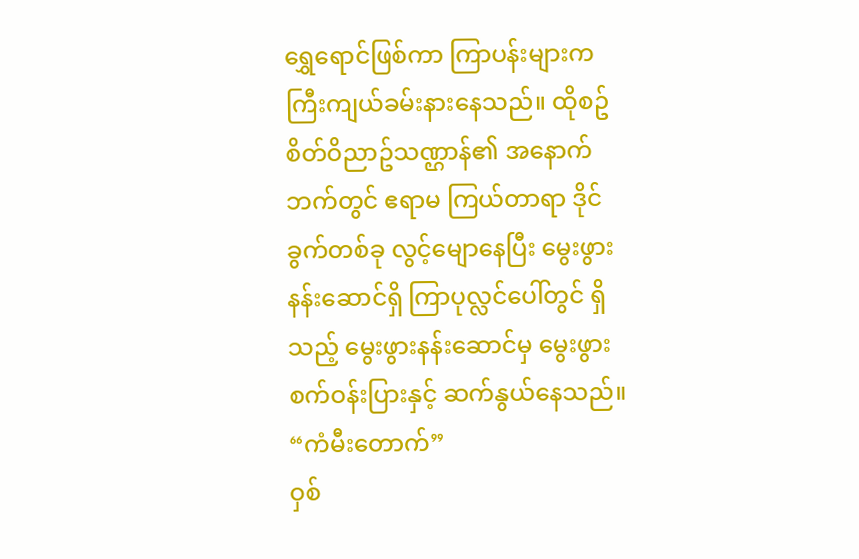ရွှေရောင်ဖြစ်ကာ ကြာပန်းများက ကြီးကျယ်ခမ်းနားနေသည်။ ထိုစဥ် စိတ်ဝိညာဥ်သဏ္ဌာန်၏ အနောက်ဘက်တွင် ဧရာမ ကြယ်တာရာ ဒိုင်ခွက်တစ်ခု လွင့်မျောနေပြီး မွေးဖွားနန်းဆောင်ရှိ ကြာပုလ္လင်ပေါ်တွင် ရှိသည့် မွေးဖွားနန်းဆောင်မှ မွေးဖွားစက်ဝန်းပြားနှင့် ဆက်နွယ်နေသည်။
“ကံမီးတောက်”
ဝှစ်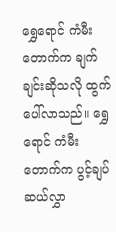ရွှေရောင် ကံမီးတောက်က ချက်ချင်းဆိုသလို ထွက်ပေါ်လာသည်။ ရွှေရောင် ကံမီးတောက်က ပွင့်ချပ်ဆယ်လွှာ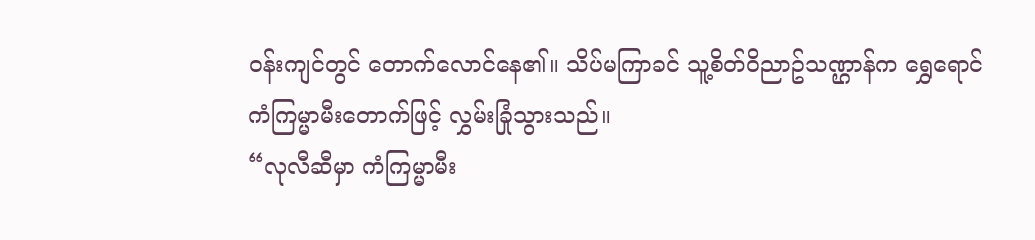ဝန်းကျင်တွင် တောက်လောင်နေ၏။ သိပ်မကြာခင် သူ့စိတ်ဝိညာဥ်သဏ္ဌာန်က ရွှေရောင် ကံကြမ္မာမီးတောက်ဖြင့် လွှမ်းခြုံသွားသည်။
“လုလီဆီမှာ ကံကြမ္မာမီး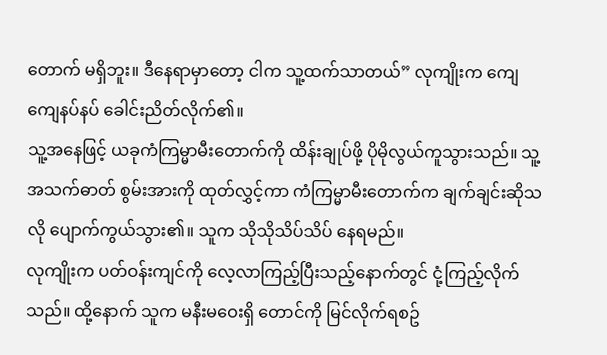တောက် မရှိဘူး။ ဒီနေရာမှာတော့ ငါက သူ့ထက်သာတယ်” လုကျိုးက ကျေကျေနပ်နပ် ခေါင်းညိတ်လိုက်၏။
သူ့အနေဖြင့် ယခုကံကြမ္မာမီးတောက်ကို ထိန်းချုပ်ဖို့ ပိုမိုလွယ်ကူသွားသည်။ သူ့အသက်ဓာတ် စွမ်းအားကို ထုတ်လွှင့်ကာ ကံကြမ္မာမီးတောက်က ချက်ချင်းဆိုသလို ပျောက်ကွယ်သွား၏။ သူက သိုသိုသိပ်သိပ် နေရမည်။
လုကျိုးက ပတ်ဝန်းကျင်ကို လေ့လာကြည့်ပြီးသည့်နောက်တွင် ငုံ့ကြည့်လိုက်သည်။ ထို့နောက် သူက မနီးမဝေးရှိ တောင်ကို မြင်လိုက်ရစဥ်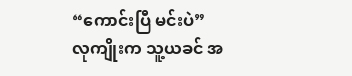“ကောင်းပြီ မင်းပဲ”
လုကျိုးက သူ့ယခင် အ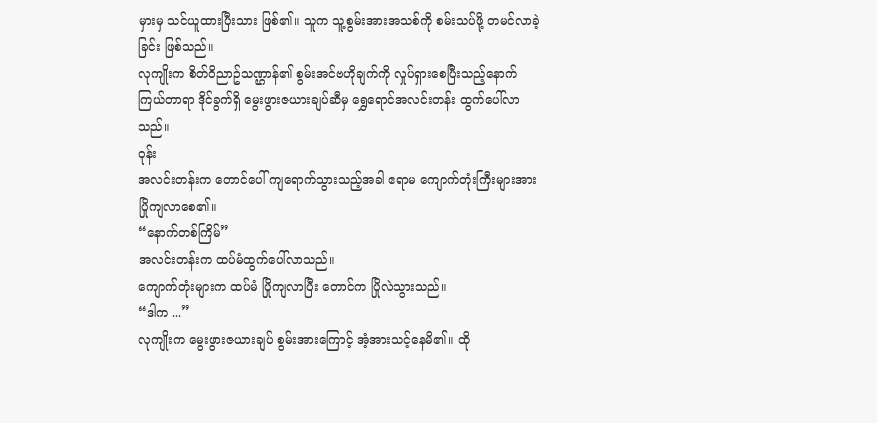မှားမှ သင်ယူထားပြီးသား ဖြစ်၏။ သူက သူ့စွမ်းအားအသစ်ကို စမ်းသပ်ဖို့ တမင်လာခဲ့ခြင်း ဖြစ်သည်။
လုကျိုးက စိတ်ဝိညာဥ်သဏ္ဌာန်၏ စွမ်းအင်ဗဟိုချက်ကို လှုပ်ရှားစေပြီးသည့်နောက် ကြယ်တာရာ ဒိုင်ခွက်ရှိ မွေးဖွားဇယားချပ်ဆီမှ ရွှေရောင်အလင်းတန်း ထွက်ပေါ်လာသည်။
ဝုန်း
အလင်းတန်းက တောင်ပေါ် ကျရောက်သွားသည့်အခါ ဧရာမ ကျောက်တုံးကြီးများအား ပြိုကျလာစေ၏။
“နောက်တစ်ကြိမ်”
အလင်းတန်းက ထပ်မံထွက်ပေါ်လာသည်။
ကျောက်တုံးများက ထပ်မံ ပြိုကျလာပြီး တောင်က ပြိုလဲသွားသည်။
“ဒါက ...”
လုကျိုးက မွေးဖွားဇယားချပ် စွမ်းအားကြောင့် အံ့အားသင့်နေမိ၏။ ထို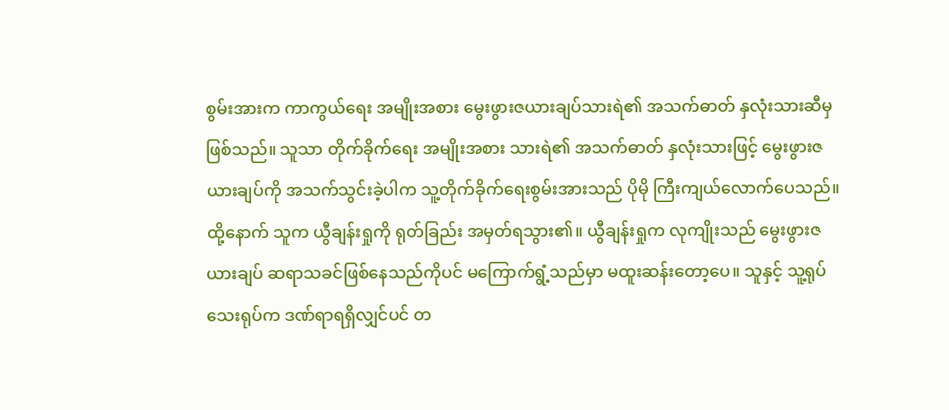စွမ်းအားက ကာကွယ်ရေး အမျိုးအစား မွေးဖွားဇယားချပ်သားရဲ၏ အသက်ဓာတ် နှလုံးသားဆီမှ ဖြစ်သည်။ သူသာ တိုက်ခိုက်ရေး အမျိုးအစား သားရဲ၏ အသက်ဓာတ် နှလုံးသားဖြင့် မွေးဖွားဇယားချပ်ကို အသက်သွင်းခဲ့ပါက သူ့တိုက်ခိုက်ရေးစွမ်းအားသည် ပိုမို ကြီးကျယ်လောက်ပေသည်။
ထို့နောက် သူက ယွီချန်းရှုကို ရုတ်ခြည်း အမှတ်ရသွား၏။ ယွီချန်းရှုက လုကျိုးသည် မွေးဖွားဇယားချပ် ဆရာသခင်ဖြစ်နေသည်ကိုပင် မကြောက်ရွံ့သည်မှာ မထူးဆန်းတော့ပေ။ သူနှင့် သူ့ရုပ်သေးရုပ်က ဒဏ်ရာရရှိလျှင်ပင် တ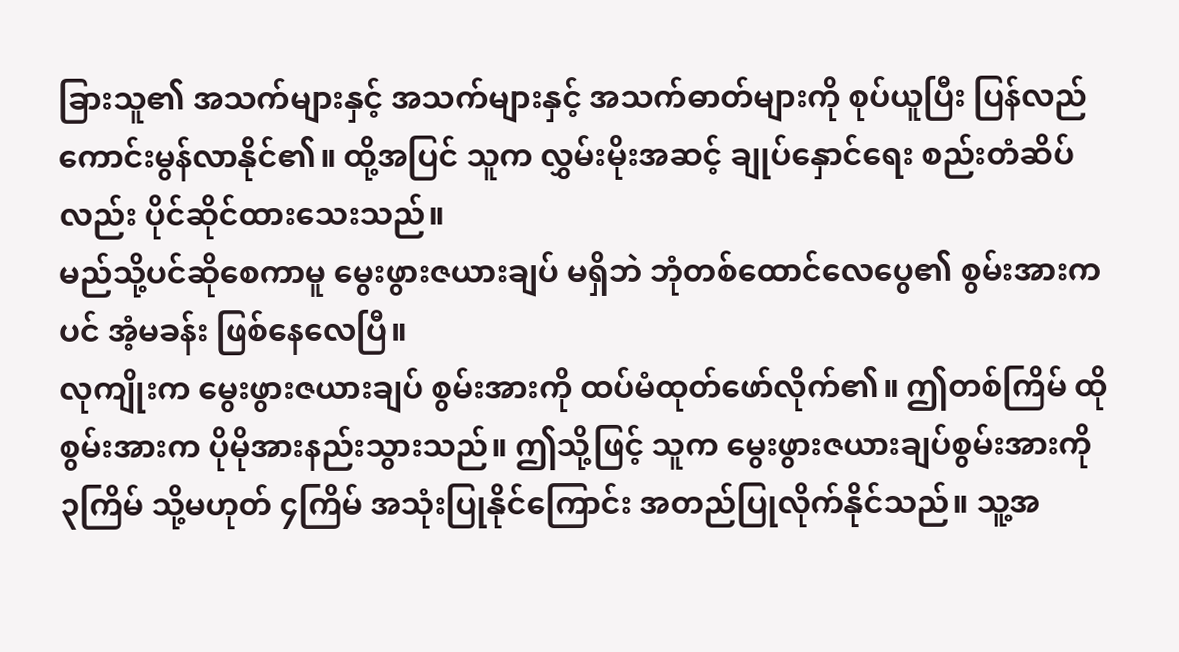ခြားသူ၏ အသက်များနှင့် အသက်များနှင့် အသက်ဓာတ်များကို စုပ်ယူပြီး ပြန်လည်ကောင်းမွန်လာနိုင်၏။ ထို့အပြင် သူက လွှမ်းမိုးအဆင့် ချုပ်နှောင်ရေး စည်းတံဆိပ်လည်း ပိုင်ဆိုင်ထားသေးသည်။
မည်သို့ပင်ဆိုစေကာမူ မွေးဖွားဇယားချပ် မရှိဘဲ ဘုံတစ်ထောင်လေပွေ၏ စွမ်းအားကပင် အံ့မခန်း ဖြစ်နေလေပြီ။
လုကျိုးက မွေးဖွားဇယားချပ် စွမ်းအားကို ထပ်မံထုတ်ဖော်လိုက်၏။ ဤတစ်ကြိမ် ထိုစွမ်းအားက ပိုမိုအားနည်းသွားသည်။ ဤသို့ဖြင့် သူက မွေးဖွားဇယားချပ်စွမ်းအားကို ၃ကြိမ် သို့မဟုတ် ၄ကြိမ် အသုံးပြုနိုင်ကြောင်း အတည်ပြုလိုက်နိုင်သည်။ သူ့အ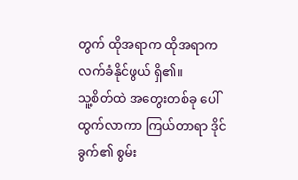တွက် ထိုအရာက ထိုအရာက လက်ခံနိုင်ဖွယ် ရှိ၏။
သူ့စိတ်ထဲ အတွေးတစ်ခု ပေါ်ထွက်လာကာ ကြယ်တာရာ ဒိုင်ခွက်၏ စွမ်း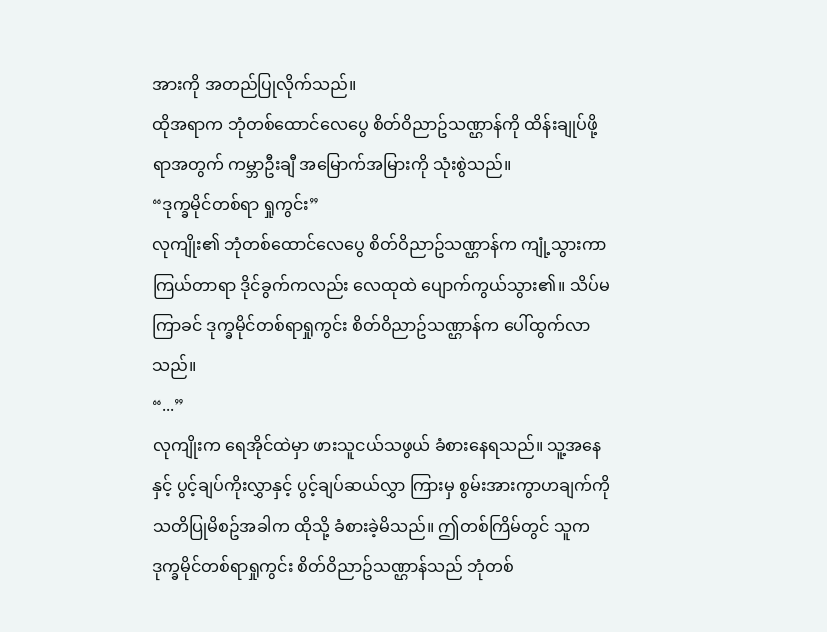အားကို အတည်ပြုလိုက်သည်။
ထိုအရာက ဘုံတစ်ထောင်လေပွေ စိတ်ဝိညာဥ်သဏ္ဌာန်ကို ထိန်းချုပ်ဖို့ရာအတွက် ကမ္ဘာဦးချီ အမြောက်အမြားကို သုံးစွဲသည်။
“ဒုက္ခမိုင်တစ်ရာ ရှုကွင်း”
လုကျိုး၏ ဘုံတစ်ထောင်လေပွေ စိတ်ဝိညာဥ်သဏ္ဌာန်က ကျုံ့သွားကာ ကြယ်တာရာ ဒိုင်ခွက်ကလည်း လေထုထဲ ပျောက်ကွယ်သွား၏။ သိပ်မကြာခင် ဒုက္ခမိုင်တစ်ရာရှုကွင်း စိတ်ဝိညာဥ်သဏ္ဌာန်က ပေါ်ထွက်လာသည်။
“...”
လုကျိုးက ရေအိုင်ထဲမှာ ဖားသူငယ်သဖွယ် ခံစားနေရသည်။ သူ့အနေနှင့် ပွင့်ချပ်ကိုးလွှာနှင့် ပွင့်ချပ်ဆယ်လွှာ ကြားမှ စွမ်းအားကွာဟချက်ကို သတိပြုမိစဥ်အခါက ထိုသို့ ခံစားခဲ့မိသည်။ ဤတစ်ကြိမ်တွင် သူက ဒုက္ခမိုင်တစ်ရာရှုကွင်း စိတ်ဝိညာဥ်သဏ္ဌာန်သည် ဘုံတစ်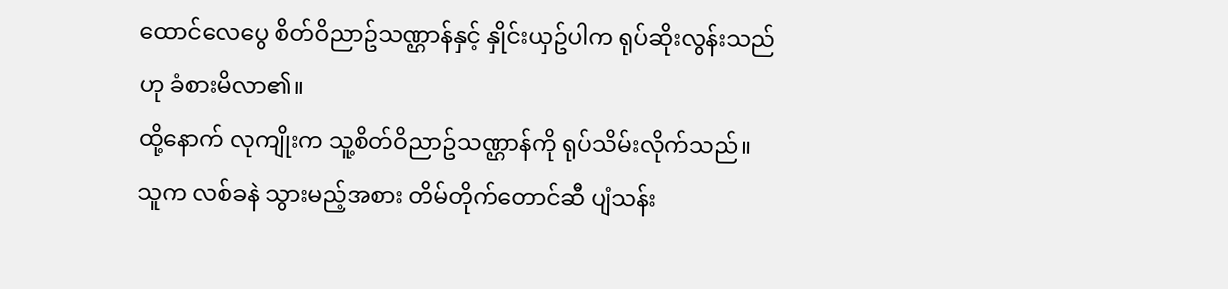ထောင်လေပွေ စိတ်ဝိညာဥ်သဏ္ဌာန်နှင့် နှိုင်းယှဥ်ပါက ရုပ်ဆိုးလွန်းသည်ဟု ခံစားမိလာ၏။
ထို့နောက် လုကျိုးက သူ့စိတ်ဝိညာဥ်သဏ္ဌာန်ကို ရုပ်သိမ်းလိုက်သည်။ သူက လစ်ခနဲ သွားမည့်အစား တိမ်တိုက်တောင်ဆီ ပျံသန်း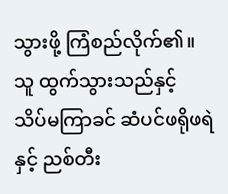သွားဖို့ ကြံစည်လိုက်၏။
သူ ထွက်သွားသည်နှင့် သိပ်မကြာခင် ဆံပင်ဖရိုဖရဲနှင့် ညစ်တီး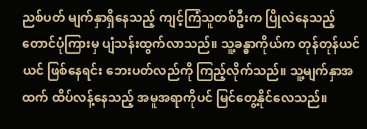ညစ်ပတ် မျက်နှာရှိနေသည့် ကျင့်ကြံသူတစ်ဦးက ပြိုလဲနေသည့် တောင်ပုံကြားမှ ပျံသန်းထွက်လာသည်။ သူ့ခန္ဓာကိုယ်က တုန်တုန်ယင်ယင် ဖြစ်နေရင်း ဘေးပတ်လည်ကို ကြည့်လိုက်သည်။ သူ့မျက်နှာအထက် ထိပ်လန့်နေသည့် အမူအရာကိုပင် မြင်တွေ့နိုင်လေသည်။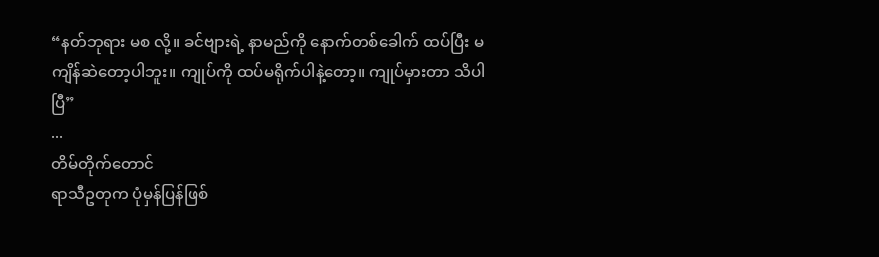“နတ်ဘုရား မစ လို့။ ခင်ဗျားရဲ့ နာမည်ကို နောက်တစ်ခေါက် ထပ်ပြီး မကျိန်ဆဲတော့ပါဘူး။ ကျုပ်ကို ထပ်မရိုက်ပါနဲ့တော့။ ကျုပ်မှားတာ သိပါပြီ”
...
တိမ်တိုက်တောင်
ရာသီဥတုက ပုံမှန်ပြန်ဖြစ်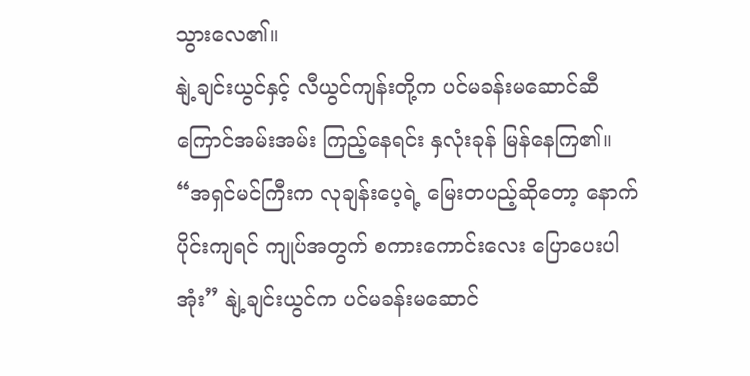သွားလေ၏။
နျဲ့ချင်းယွင်နှင့် လီယွင်ကျန်းတို့က ပင်မခန်းမဆောင်ဆီ ကြောင်အမ်းအမ်း ကြည့်နေရင်း နှလုံးခုန် မြန်နေကြ၏။
“အရှင်မင်ကြီးက လုချန်းပေ့ရဲ့ မြေးတပည့်ဆိုတော့ နောက်ပိုင်းကျရင် ကျုပ်အတွက် စကားကောင်းလေး ပြောပေးပါအုံး” နျဲ့ချင်းယွင်က ပင်မခန်းမဆောင်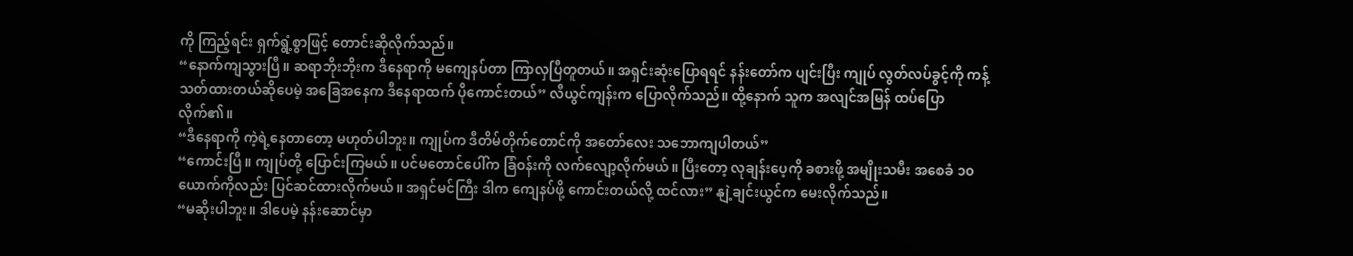ကို ကြည့်ရင်း ရှက်ရွံ့စွာဖြင့် တောင်းဆိုလိုက်သည်။
“နောက်ကျသွားပြီ။ ဆရာဘိုးဘိုးက ဒီနေရာကို မကျေနပ်တာ ကြာလှပြီတူတယ်။ အရှင်းဆုံးပြောရရင် နန်းတော်က ပျင်းပြီး ကျုပ် လွတ်လပ်ခွင့်ကို ကန့်သတ်ထားတယ်ဆိုပေမဲ့ အခြေအနေက ဒီနေရာထက် ပိုကောင်းတယ်” လီယွင်ကျန်းက ပြောလိုက်သည်။ ထို့နောက် သူက အလျင်အမြန် ထပ်ပြောလိုက်၏။
“ဒီနေရာကို ကဲ့ရဲ့နေတာတော့ မဟုတ်ပါဘူး။ ကျုပ်က ဒီတိမ်တိုက်တောင်ကို အတော်လေး သဘောကျပါတယ်”
“ကောင်းပြီ။ ကျုပ်တို့ ပြောင်းကြမယ်။ ပင်မတောင်ပေါ်က ခြံဝန်းကို လက်လျော့လိုက်မယ်။ ပြီးတော့ လုချန်းပေ့ကို ခစားဖို့ အမျိုးသမီး အစေခံ ၁၀ယောက်ကိုလည်း ပြင်ဆင်ထားလိုက်မယ်။ အရှင်မင်ကြီး ဒါက ကျေနပ်ဖို့ ကောင်းတယ်လို့ ထင်လား” နျဲ့ချင်းယွင်က မေးလိုက်သည်။
“မဆိုးပါဘူး။ ဒါပေမဲ့ နန်းဆောင်မှာ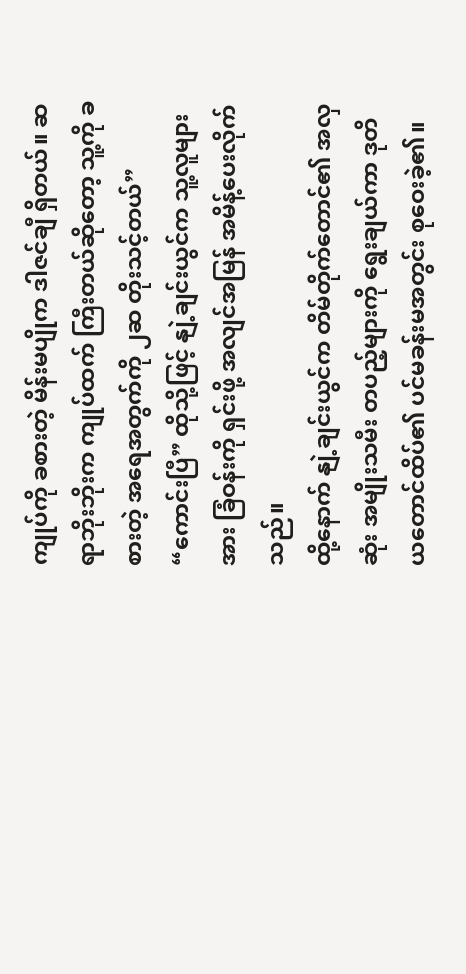ကျုပ်ကို ခစားတဲ့ မိန်းမပျိုက ဒါဇင်ချီ ရှိတယ်။ ဆရာဘိုးဘိုးက ကျုပ်ထက် ကြီးတယ်ဆိုတော့ သူ့ကို ခစားတဲ့ အရေအတွက်ကို ၂ဆ တိုးသင့်တယ်”
“ကောင်းပြီ” ထိုသို့ဖြင့် နျဲ့ချင်းယွင်က သူ့လူများအား ခြံဝန်းကို ရှင်းဖို့ အလျင်အမြန် အမိန့်ပေးလိုက်သည်။
ထို့နောက် နျဲ့ချင်းယွင်က တိမ်တိုက်တောင်၏ အလှဆုံး အမျိုးသမီး တပည့်များကို ရွေးချယ်ကာ ဒုတိယတောင်ထိပ်၏ ပင်မခန်းမအတွင်း စုဝေးခဲ့၏။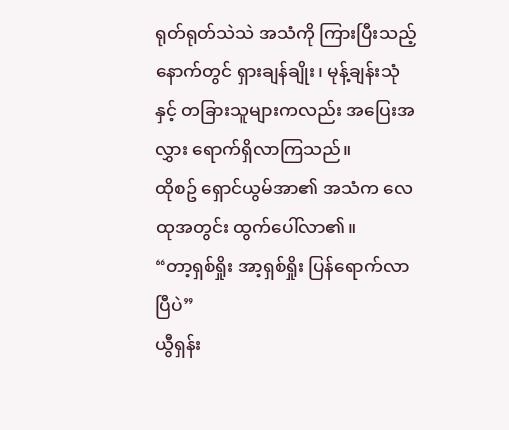ရုတ်ရုတ်သဲသဲ အသံကို ကြားပြီးသည့်နောက်တွင် ရှားချန်ချိုး၊ မုန့်ချန်းသုံနှင့် တခြားသူများကလည်း အပြေးအလွှား ရောက်ရှိလာကြသည်။
ထိုစဥ် ရှောင်ယွမ်အာ၏ အသံက လေထုအတွင်း ထွက်ပေါ်လာ၏။
“တာ့ရှစ်ရှိုး အာ့ရှစ်ရှိုး ပြန်ရောက်လာပြီပဲ”
ယွီရှန်း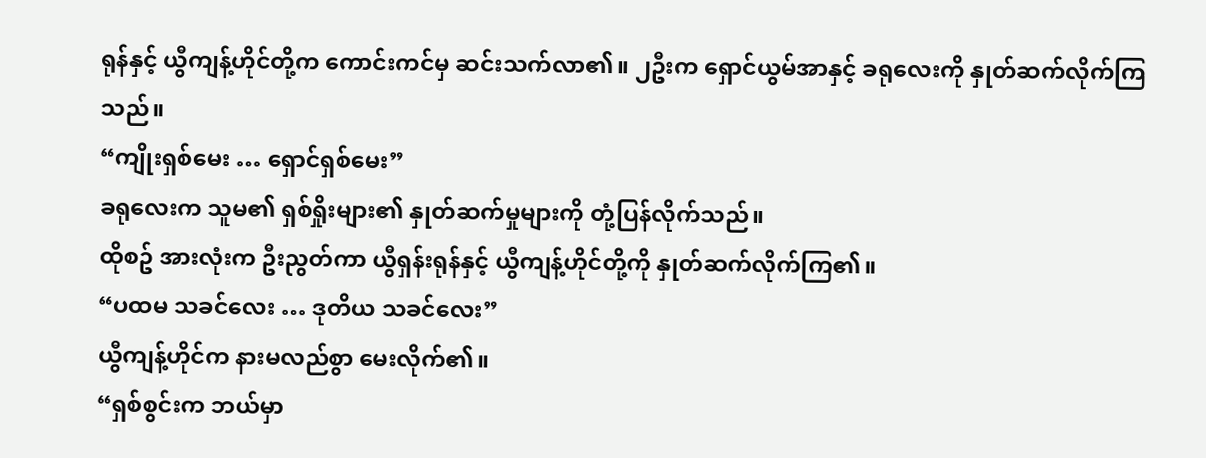ရုန်နှင့် ယွီကျန့်ဟိုင်တို့က ကောင်းကင်မှ ဆင်းသက်လာ၏။ ၂ဦးက ရှောင်ယွမ်အာနှင့် ခရုလေးကို နှုတ်ဆက်လိုက်ကြသည်။
“ကျိုးရှစ်မေး … ရှောင်ရှစ်မေး”
ခရုလေးက သူမ၏ ရှစ်ရှိုးများ၏ နှုတ်ဆက်မှုများကို တုံ့ပြန်လိုက်သည်။
ထိုစဥ် အားလုံးက ဦးညွတ်ကာ ယွီရှန်းရုန်နှင့် ယွီကျန့်ဟိုင်တို့ကို နှုတ်ဆက်လိုက်ကြ၏။
“ပထမ သခင်လေး … ဒုတိယ သခင်လေး”
ယွီကျန့်ဟိုင်က နားမလည်စွာ မေးလိုက်၏။
“ရှစ်စွင်းက ဘယ်မှာ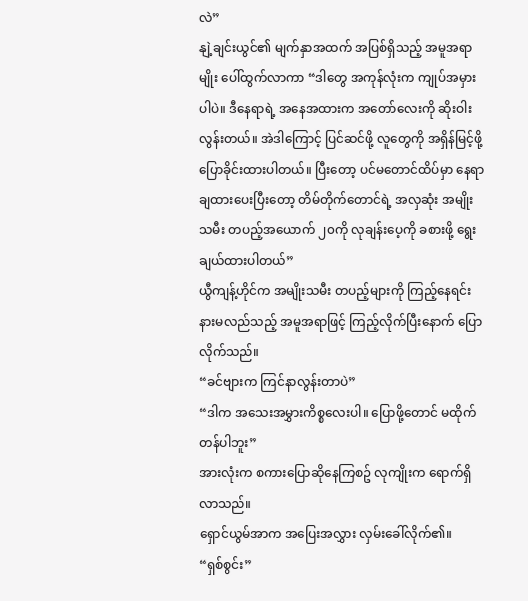လဲ”
နျဲ့ချင်းယွင်၏ မျက်နှာအထက် အပြစ်ရှိသည့် အမူအရာမျိုး ပေါ်ထွက်လာကာ “ဒါတွေ အကုန်လုံးက ကျုပ်အမှားပါပဲ။ ဒီနေရာရဲ့ အနေအထားက အတော်လေးကို ဆိုးဝါးလွန်းတယ်။ အဲဒါကြောင့် ပြင်ဆင်ဖို့ လူတွေကို အရှိန်မြင့်ဖို့ ပြောခိုင်းထားပါတယ်။ ပြီးတော့ ပင်မတောင်ထိပ်မှာ နေရာချထားပေးပြီးတော့ တိမ်တိုက်တောင်ရဲ့ အလှဆုံး အမျိုးသမီး တပည့်အယောက် ၂၀ကို လုချန်းပေ့ကို ခစားဖို့ ရွေးချယ်ထားပါတယ်”
ယွီကျန့်ဟိုင်က အမျိုးသမီး တပည့်များကို ကြည့်နေရင်း နားမလည်သည့် အမူအရာဖြင့် ကြည့်လိုက်ပြီးနောက် ပြောလိုက်သည်။
“ခင်ဗျားက ကြင်နာလွန်းတာပဲ”
“ဒါက အသေးအမွှားကိစ္စလေးပါ။ ပြောဖို့တောင် မထိုက်တန်ပါဘူး”
အားလုံးက စကားပြောဆိုနေကြစဥ် လုကျိုးက ရောက်ရှိလာသည်။
ရှောင်ယွမ်အာက အပြေးအလွှား လှမ်းခေါ်လိုက်၏။
“ရှစ်စွင်း”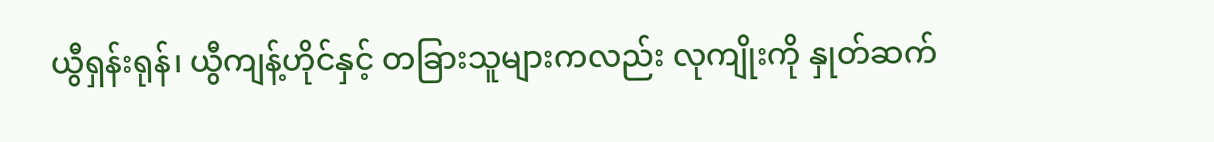ယွီရှန်းရုန်၊ ယွီကျန့်ဟိုင်နှင့် တခြားသူများကလည်း လုကျိုးကို နှုတ်ဆက်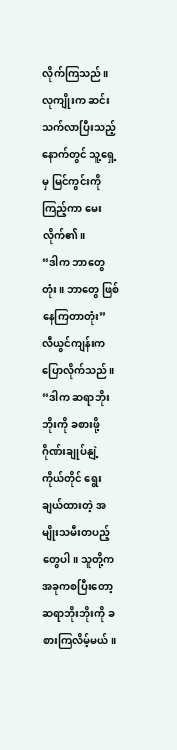လိုက်ကြသည်။
လုကျိုးက ဆင်းသက်လာပြီးသည့်နောက်တွင် သူ့ရှေ့မှ မြင်ကွင်းကို ကြည့်ကာ မေးလိုက်၏။
“ဒါက ဘာတွေတုံး။ ဘာတွေ ဖြစ်နေကြတာတုံး”
လီယွင်ကျန်းက ပြောလိုက်သည်။
“ဒါက ဆရာဘိုးဘိုးကို ခစားဖို့ ဂိုဏ်းချုပ်နျဲ့ ကိုယ်တိုင် ရွေးချယ်ထားတဲ့ အမျိုးသမီးတပည့်တွေပါ။ သူတို့က အခုကစပြီးတော့ ဆရာဘိုးဘိုးကို ခစားကြလိမ့်မယ်။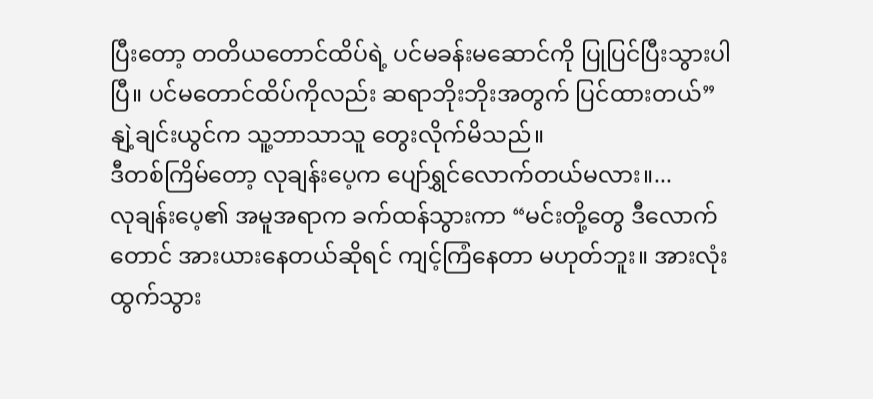ပြီးတော့ တတိယတောင်ထိပ်ရဲ့ ပင်မခန်းမဆောင်ကို ပြုပြင်ပြီးသွားပါပြီ။ ပင်မတောင်ထိပ်ကိုလည်း ဆရာဘိုးဘိုးအတွက် ပြင်ထားတယ်”
နျဲ့ချင်းယွင်က သူ့ဘာသာသူ တွေးလိုက်မိသည်။
ဒီတစ်ကြိမ်တော့ လုချန်းပေ့က ပျော်ရွှင်လောက်တယ်မလား။...
လုချန်းပေ့၏ အမူအရာက ခက်ထန်သွားကာ “မင်းတို့တွေ ဒီလောက်တောင် အားယားနေတယ်ဆိုရင် ကျင့်ကြံနေတာ မဟုတ်ဘူး။ အားလုံးထွက်သွား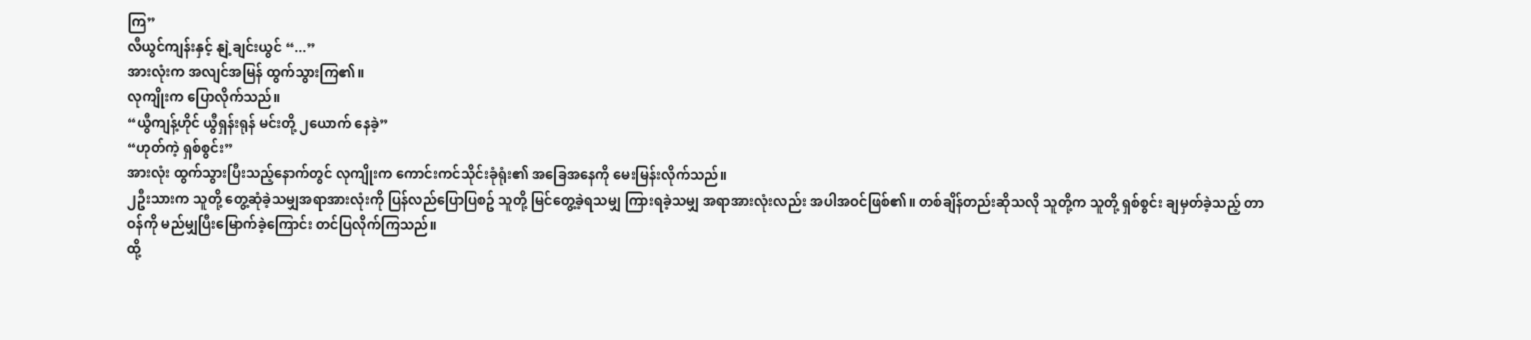ကြ”
လီယွင်ကျန်းနှင့် နျဲ့ချင်းယွင် “...”
အားလုံးက အလျင်အမြန် ထွက်သွားကြ၏။
လုကျိုးက ပြောလိုက်သည်။
“ယွီကျန့်ဟိုင် ယွီရှန်းရုန် မင်းတို့ ၂ယောက် နေခဲ့”
“ဟုတ်ကဲ့ ရှစ်စွင်း”
အားလုံး ထွက်သွားပြီးသည့်နောက်တွင် လုကျိုးက ကောင်းကင်သိုင်းခုံရုံး၏ အခြေအနေကို မေးမြန်းလိုက်သည်။
၂ဦးသားက သူတို့ တွေ့ဆုံခဲ့သမျှအရာအားလုံးကို ပြန်လည်ပြောပြစဥ် သူတို့ မြင်တွေ့ခဲ့ရသမျှ ကြားရခဲ့သမျှ အရာအားလုံးလည်း အပါအဝင်ဖြစ်၏။ တစ်ချိန်တည်းဆိုသလို သူတို့က သူတို့ ရှစ်စွင်း ချမှတ်ခဲ့သည့် တာဝန်ကို မည်မျှပြီးမြောက်ခဲ့ကြောင်း တင်ပြလိုက်ကြသည်။
ထို့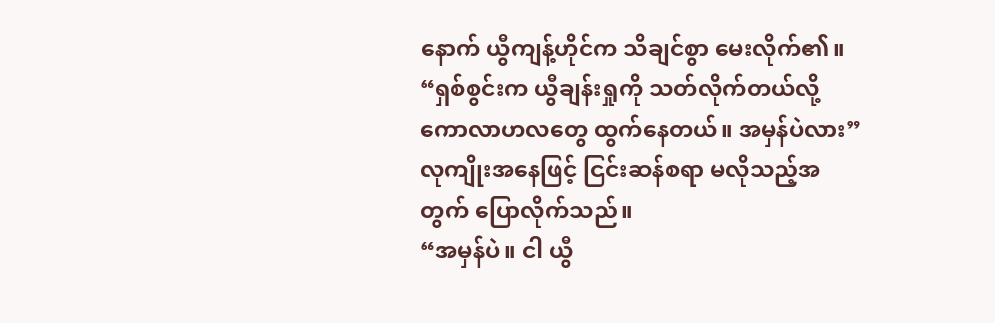နောက် ယွီကျန့်ဟိုင်က သိချင်စွာ မေးလိုက်၏။
“ရှစ်စွင်းက ယွီချန်းရှုကို သတ်လိုက်တယ်လို့ ကောလာဟလတွေ ထွက်နေတယ်။ အမှန်ပဲလား”
လုကျိုးအနေဖြင့် ငြင်းဆန်စရာ မလိုသည့်အတွက် ပြောလိုက်သည်။
“အမှန်ပဲ။ ငါ ယွီ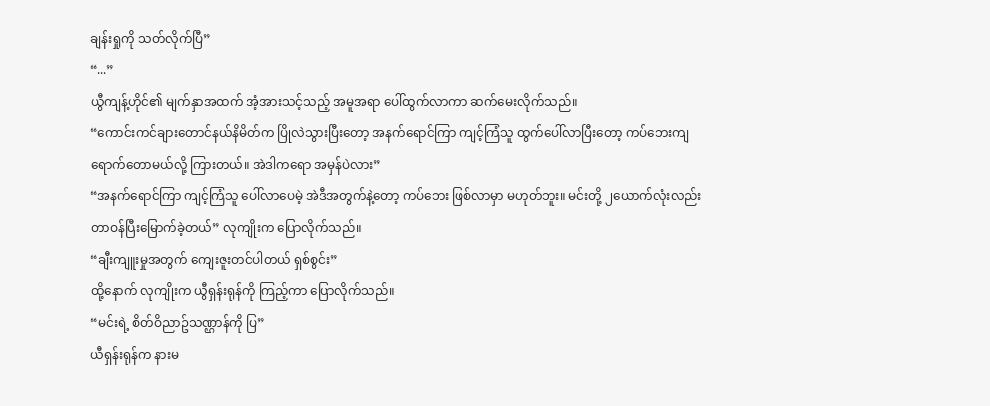ချန်းရှုကို သတ်လိုက်ပြီ”
“...”
ယွီကျန့်ဟိုင်၏ မျက်နှာအထက် အံ့အားသင့်သည့် အမူအရာ ပေါ်ထွက်လာကာ ဆက်မေးလိုက်သည်။
“ကောင်းကင်ချားတောင်နယ်နိမိတ်က ပြိုလဲသွားပြီးတော့ အနက်ရောင်ကြာ ကျင့်ကြံသူ ထွက်ပေါ်လာပြီးတော့ ကပ်ဘေးကျရောက်တောမယ်လို့ ကြားတယ်။ အဲဒါကရော အမှန်ပဲလား”
“အနက်ရောင်ကြာ ကျင့်ကြံသူ ပေါ်လာပေမဲ့ အဲဒီအတွက်နဲ့တော့ ကပ်ဘေး ဖြစ်လာမှာ မဟုတ်ဘူး။ မင်းတို့ ၂ယောက်လုံးလည်း တာဝန်ပြီးမြောက်ခဲ့တယ်” လုကျိုးက ပြောလိုက်သည်။
“ချီးကျူးမှုအတွက် ကျေးဇူးတင်ပါတယ် ရှစ်စွင်း”
ထို့နောက် လုကျိုးက ယွီရှန်းရုန်ကို ကြည့်ကာ ပြောလိုက်သည်။
“မင်းရဲ့ စိတ်ဝိညာဥ်သဏ္ဌာန်ကို ပြ”
ယီရှန်းရုန်က နားမ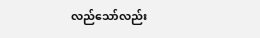လည်သော်လည်း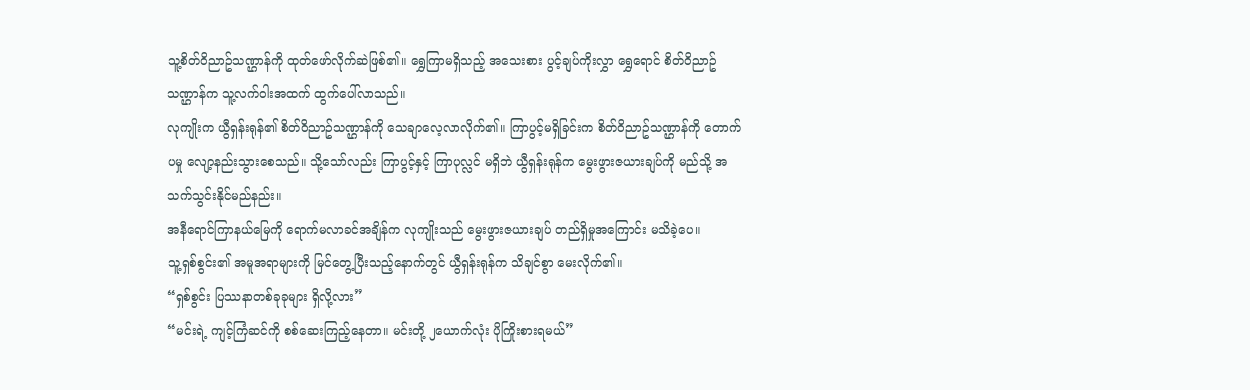သူ့စိတ်ဝိညာဥ်သဏ္ဌာန်ကို ထုတ်ဖော်လိုက်ဆဲဖြစ်၏။ ရွှေကြာမရှိသည့် အသေးစား ပွင့်ချပ်ကိုးလွှာ ရွှေရောင် စိတ်ဝိညာဥ်သဏ္ဌာန်က သူ့လက်ဝါးအထက် ထွက်ပေါ်လာသည်။
လုကျိုးက ယွီရှန်းရုန်၏ စိတ်ဝိညာဥ်သဏ္ဌာန်ကို သေချာလေ့လာလိုက်၏။ ကြာပွင့်မရှိခြင်းက စိတ်ဝိညာဥ်သဏ္ဌာန်ကို တောက်ပမှု လျော့နည်းသွားစေသည်။ သို့သော်လည်း ကြာပွင့်နှင့် ကြာပုလ္လင် မရှိဘဲ ယွီရှန်းရုန်က မွေးဖွားဇယားချပ်ကို မည်သို့ အသက်သွင်းနိုင်မည်နည်း။
အနီရောင်ကြာနယ်မြေကို ရောက်မလာခင်အချိန်က လုကျိုးသည် မွေးဖွားဇယားချပ် တည်ရှိမှုအကြောင်း မသိခဲ့ပေ။
သူ့ရှစ်စွင်း၏ အမူအရာများကို မြင်တွေ့ပြီးသည့်နောက်တွင် ယွီရှန်းရုန်က သိချင်စွာ မေးလိုက်၏။
“ရှစ်စွင်း ပြဿနာတစ်ခုခုများ ရှိလို့လား”
“မင်းရဲ့ ကျင့်ကြံဆင်ကို စစ်ဆေးကြည့်နေတာ။ မင်းတို့ ၂ယောက်လုံး ပိုကြိုးစားရမယ်”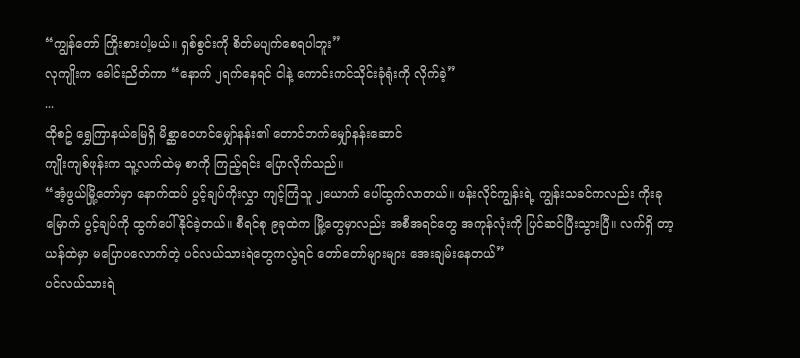“ကျွန်တော် ကြိုးစားပါ့မယ်။ ရှစ်စွင်းကို စိတ်မပျက်စေရပါဘူး”
လုကျိုးက ခေါင်းညိတ်ကာ “နောက် ၂ရက်နေရင် ငါနဲ့ ကောင်းကင်သိုင်းခုံရုံးကို လိုက်ခဲ့”
...
ထိုစဥ် ရွှေကြာနယ်မြေရှိ မိစ္ဆာဝေဟင်မျှော်နန်း၏ တောင်ဘက်မျှော်နန်းဆောင်
ကျိုးကျစ်ဖုန်းက သူ့လက်ထဲမှ စာကို ကြည့်ရင်း ပြောလိုက်သည်။
“အံ့ဖွယ်မြို့တော်မှာ နောက်ထပ် ပွင့်ချပ်ကိုးလွှာ ကျင့်ကြံသူ ၂ယောက် ပေါ်ထွက်လာတယ်။ ဖန်းလိုင်ကျွန်းရဲ့ ကျွန်းသခင်ကလည်း ကိုးခုမြောက် ပွင့်ချပ်ကို ထွက်ပေါ်နိုင်ခဲ့တယ်။ စီရင်စု ၉ခုထဲက မြို့တွေမှာလည်း အစီအရင်တွေ အကုန်လုံးကို ပြင်ဆင်ပြီးသွားပြီ။ လက်ရှိ တာ့ယန်ထဲမှာ မပြောပလောက်တဲ့ ပင်လယ်သားရဲတွေကလွဲရင် တော်တော်များများ အေးချမ်းနေတယ်”
ပင်လယ်သားရဲ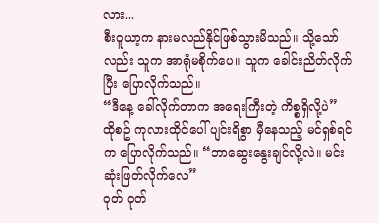လား...
စီးဝူယာ့က နားမလည်နိုင်ဖြစ်သွားမိသည်။ သို့သော်လည်း သူက အာရုံမစိုက်ပေ။ သူက ခေါင်းညိတ်လိုက်ပြီး ပြောလိုက်သည်။
“ဒီနေ့ ခေါ်လိုက်တာက အရေးကြီးတဲ့ ကိစ္စရှိလို့ပဲ”
ထိုစဥ် ကုလားထိုင်ပေါ် ပျင်းရိစွာ မှီနေသည့် မင်ရှစ်ရင်က ပြောလိုက်သည်။ “ဘာဆွေးနွေးချင်လို့လဲ။ မင်း ဆုံးဖြတ်လိုက်လေ”
ဝုတ် ဝုတ်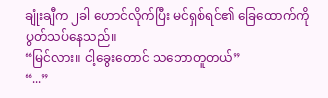ချုံးချီက ၂ခါ ဟောင်လိုက်ပြီး မင်ရှစ်ရင်၏ ခြေထောက်ကို ပွတ်သပ်နေသည်။
“မြင်လား။ ငါ့ခွေးတောင် သဘောတူတယ်”
“...”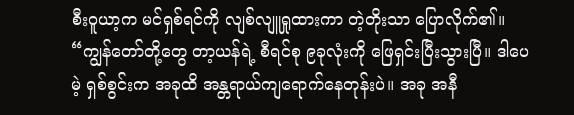စီးဝူယာ့က မင်ရှစ်ရင်ကို လျစ်လျူရှုထားကာ တဲ့တိုးသာ ပြောလိုက်၏။
“ကျွန်တော်တို့တွေ တာ့ယန်ရဲ့ စီရင်စု ၉ခုလုံးကို ဖြေရှင်းပြီးသွားပြီ။ ဒါပေမဲ့ ရှစ်စွင်းက အခုထိ အန္တရာယ်ကျရောက်နေတုန်းပဲ။ အခု အနီ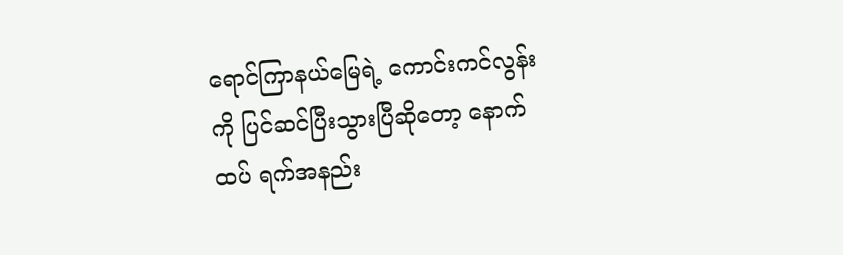ရောင်ကြာနယ်မြေရဲ့ ကောင်းကင်လွန်းကို ပြင်ဆင်ပြီးသွားပြီဆိုတော့ နောက်ထပ် ရက်အနည်း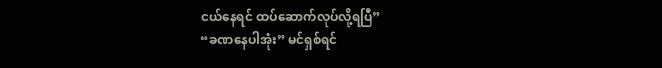ငယ်နေရင် ထပ်ဆောက်လုပ်လို့ရပြီ”
“ခဏနေပါအုံး” မင်ရှစ်ရင်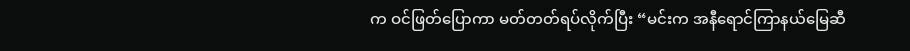က ဝင်ဖြတ်ပြောကာ မတ်တတ်ရပ်လိုက်ပြီး “မင်းက အနီရောင်ကြာနယ်မြေဆီ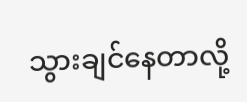သွားချင်နေတာလို့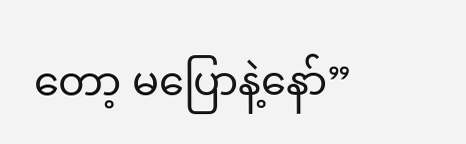တော့ မပြောနဲ့နော်”